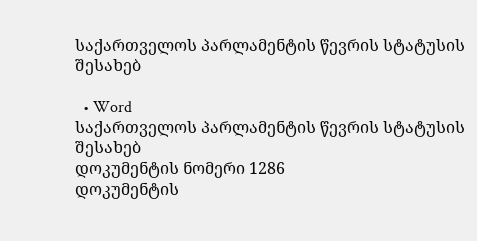საქართველოს პარლამენტის წევრის სტატუსის შესახებ

  • Word
საქართველოს პარლამენტის წევრის სტატუსის შესახებ
დოკუმენტის ნომერი 1286
დოკუმენტის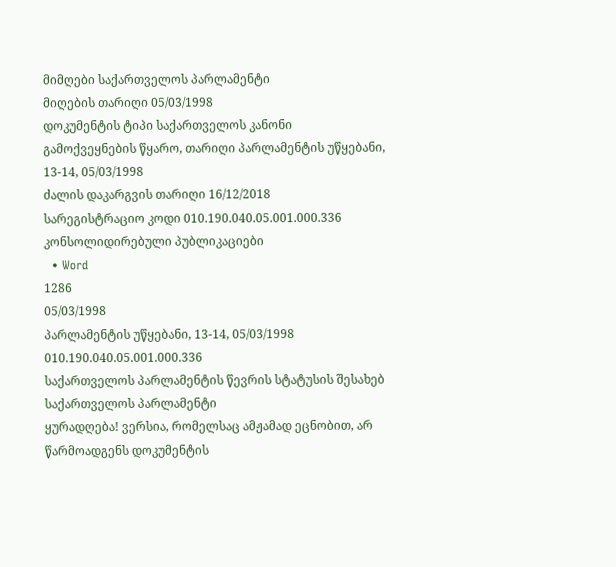მიმღები საქართველოს პარლამენტი
მიღების თარიღი 05/03/1998
დოკუმენტის ტიპი საქართველოს კანონი
გამოქვეყნების წყარო, თარიღი პარლამენტის უწყებანი, 13-14, 05/03/1998
ძალის დაკარგვის თარიღი 16/12/2018
სარეგისტრაციო კოდი 010.190.040.05.001.000.336
კონსოლიდირებული პუბლიკაციები
  • Word
1286
05/03/1998
პარლამენტის უწყებანი, 13-14, 05/03/1998
010.190.040.05.001.000.336
საქართველოს პარლამენტის წევრის სტატუსის შესახებ
საქართველოს პარლამენტი
ყურადღება! ვერსია, რომელსაც ამჟამად ეცნობით, არ წარმოადგენს დოკუმენტის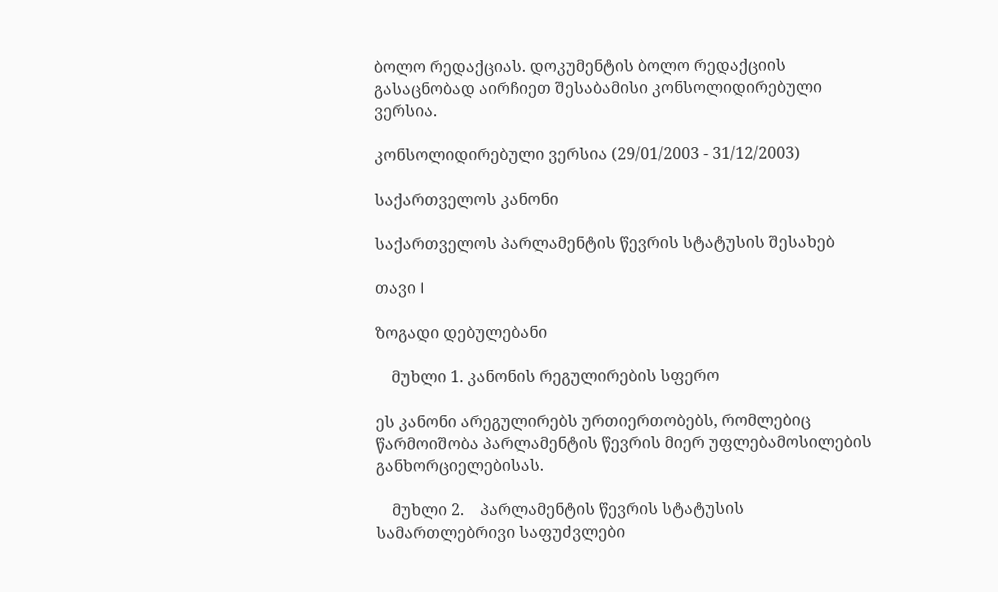ბოლო რედაქციას. დოკუმენტის ბოლო რედაქციის გასაცნობად აირჩიეთ შესაბამისი კონსოლიდირებული ვერსია.

კონსოლიდირებული ვერსია (29/01/2003 - 31/12/2003)

საქართველოს კანონი

საქართველოს პარლამენტის წევრის სტატუსის შესახებ

თავი I

ზოგადი დებულებანი

    მუხლი 1. კანონის რეგულირების სფერო

ეს კანონი არეგულირებს ურთიერთობებს, რომლებიც წარმოიშობა პარლამენტის წევრის მიერ უფლებამოსილების განხორციელებისას.

    მუხლი 2.    პარლამენტის წევრის სტატუსის სამართლებრივი საფუძვლები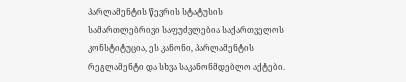პარლამენტის წევრის სტატუსის სამართლებრივი საფუძვლებია საქართველოს კონსტიტუცია, ეს კანონი, პარლამენტის რეგლამენტი და სხვა საკანონმდებლო აქტები.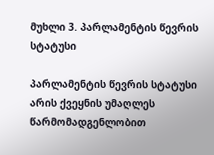მუხლი 3. პარლამენტის წევრის სტატუსი

პარლამენტის წევრის სტატუსი არის ქვეყნის უმაღლეს წარმომადგენლობით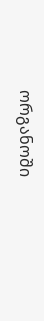ორგანოში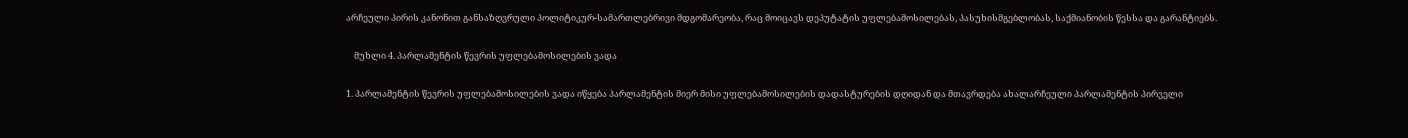არჩეული პირის კანონით განსაზღვრული პოლიტიკურ-სამართლებრივი მდგომარეობა, რაც მოიცავს დეპუტატის უფლებამოსილებას, პასუხისმგებლობას, საქმიანობის წესსა და გარანტიებს.

    მუხლი 4. პარლამენტის წევრის უფლებამოსილების ვადა

1. პარლამენტის წევრის უფლებამოსილების ვადა იწყება პარლამენტის მიერ მისი უფლებამოსილების დადასტურების დღიდან და მთავრდება ახალარჩეული პარლამენტის პირველი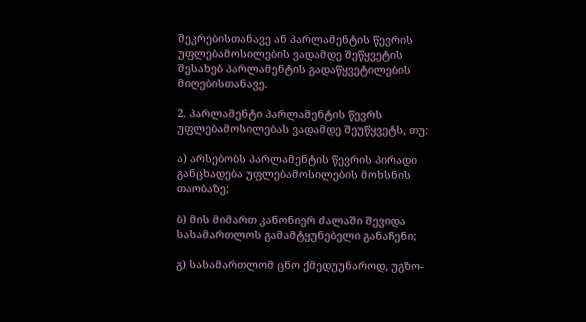შეკრებისთანავე ან პარლამენტის წევრის უფლებამოსილების ვადამდე შეწყვეტის შესახებ პარლამენტის გადაწყვეტილების მიღებისთანავე.

2. პარლამენტი პარლამენტის წევრს უფლებამოსილებას ვადამდე შეუწყვეტს, თუ:

ა) არსებობს პარლამენტის წევრის პირადი განცხადება უფლებამოსილების მოხსნის თაობაზე;

ბ) მის მიმართ კანონიერ ძალაში შევიდა სასამართლოს გამამტყუნებელი განაჩენი;

გ) სასამართლომ ცნო ქმედუუნაროდ, უგზო-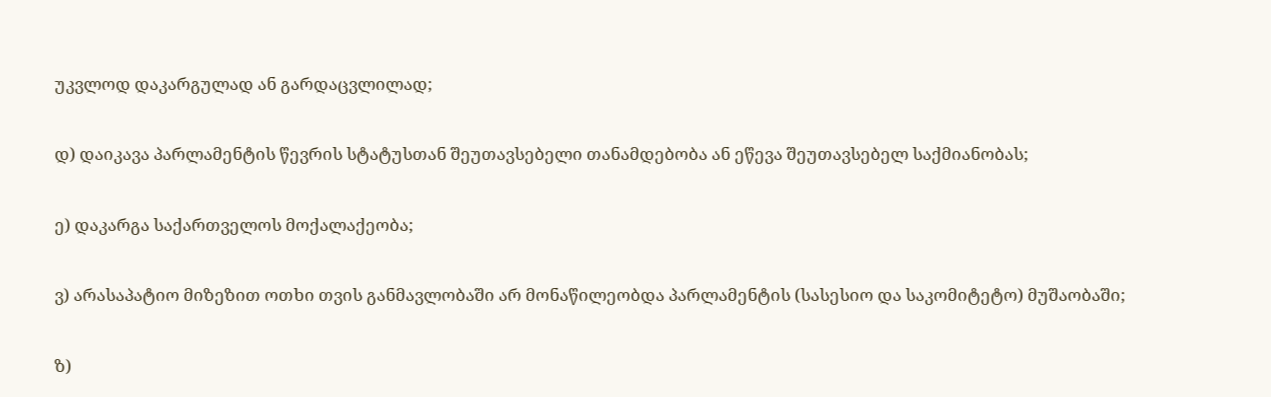უკვლოდ დაკარგულად ან გარდაცვლილად;

დ) დაიკავა პარლამენტის წევრის სტატუსთან შეუთავსებელი თანამდებობა ან ეწევა შეუთავსებელ საქმიანობას;

ე) დაკარგა საქართველოს მოქალაქეობა;

ვ) არასაპატიო მიზეზით ოთხი თვის განმავლობაში არ მონაწილეობდა პარლამენტის (სასესიო და საკომიტეტო) მუშაობაში;

ზ)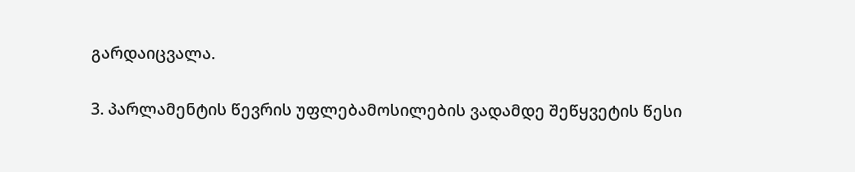გარდაიცვალა.

3. პარლამენტის წევრის უფლებამოსილების ვადამდე შეწყვეტის წესი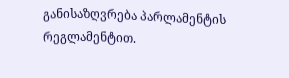განისაზღვრება პარლამენტის რეგლამენტით.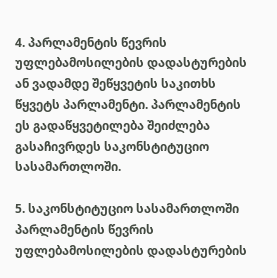4. პარლამენტის წევრის უფლებამოსილების დადასტურების ან ვადამდე შეწყვეტის საკითხს წყვეტს პარლამენტი. პარლამენტის ეს გადაწყვეტილება შეიძლება გასაჩივრდეს საკონსტიტუციო სასამართლოში.

5. საკონსტიტუციო სასამართლოში პარლამენტის წევრის უფლებამოსილების დადასტურების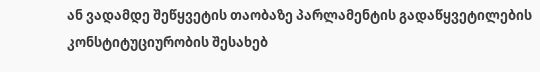ან ვადამდე შეწყვეტის თაობაზე პარლამენტის გადაწყვეტილების კონსტიტუციურობის შესახებ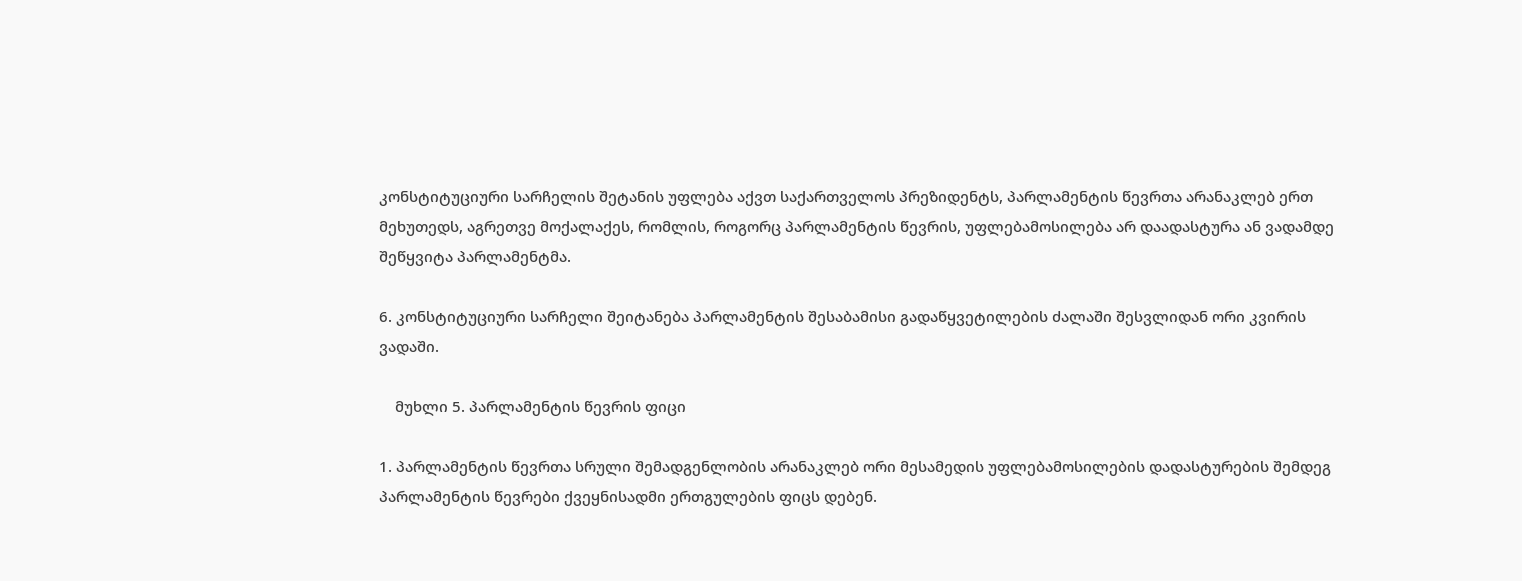კონსტიტუციური სარჩელის შეტანის უფლება აქვთ საქართველოს პრეზიდენტს, პარლამენტის წევრთა არანაკლებ ერთ მეხუთედს, აგრეთვე მოქალაქეს, რომლის, როგორც პარლამენტის წევრის, უფლებამოსილება არ დაადასტურა ან ვადამდე შეწყვიტა პარლამენტმა.

6. კონსტიტუციური სარჩელი შეიტანება პარლამენტის შესაბამისი გადაწყვეტილების ძალაში შესვლიდან ორი კვირის ვადაში.

    მუხლი 5. პარლამენტის წევრის ფიცი

1. პარლამენტის წევრთა სრული შემადგენლობის არანაკლებ ორი მესამედის უფლებამოსილების დადასტურების შემდეგ პარლამენტის წევრები ქვეყნისადმი ერთგულების ფიცს დებენ.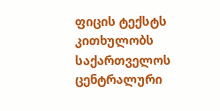ფიცის ტექსტს კითხულობს საქართველოს ცენტრალური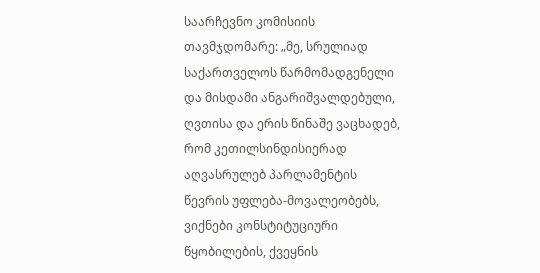საარჩევნო კომისიის თავმჯდომარე: „მე, სრულიად საქართველოს წარმომადგენელი და მისდამი ანგარიშვალდებული, ღვთისა და ერის წინაშე ვაცხადებ, რომ კეთილსინდისიერად აღვასრულებ პარლამენტის წევრის უფლება-მოვალეობებს, ვიქნები კონსტიტუციური წყობილების, ქვეყნის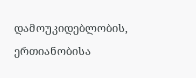დამოუკიდებლობის, ერთიანობისა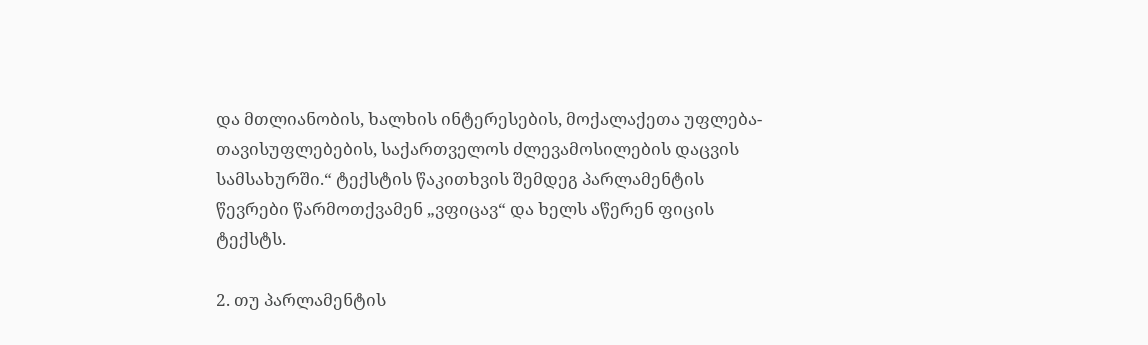და მთლიანობის, ხალხის ინტერესების, მოქალაქეთა უფლება-თავისუფლებების, საქართველოს ძლევამოსილების დაცვის სამსახურში.“ ტექსტის წაკითხვის შემდეგ პარლამენტის წევრები წარმოთქვამენ „ვფიცავ“ და ხელს აწერენ ფიცის ტექსტს.

2. თუ პარლამენტის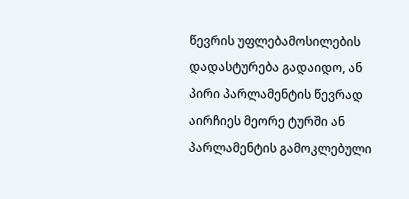წევრის უფლებამოსილების დადასტურება გადაიდო, ან პირი პარლამენტის წევრად აირჩიეს მეორე ტურში ან პარლამენტის გამოკლებული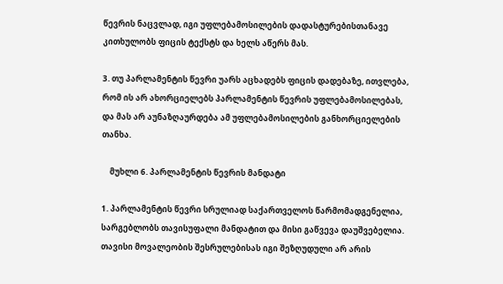წევრის ნაცვლად, იგი უფლებამოსილების დადასტურებისთანავე კითხულობს ფიცის ტექსტს და ხელს აწერს მას.

3. თუ პარლამენტის წევრი უარს აცხადებს ფიცის დადებაზე, ითვლება, რომ ის არ ახორციელებს პარლამენტის წევრის უფლებამოსილებას, და მას არ აუნაზღაურდება ამ უფლებამოსილების განხორციელების თანხა.

    მუხლი 6. პარლამენტის წევრის მანდატი

1. პარლამენტის წევრი სრულიად საქართველოს წარმომადგენელია, სარგებლობს თავისუფალი მანდატით და მისი გაწვევა დაუშვებელია. თავისი მოვალეობის შესრულებისას იგი შეზღუდული არ არის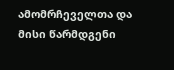ამომრჩეველთა და მისი წარმდგენი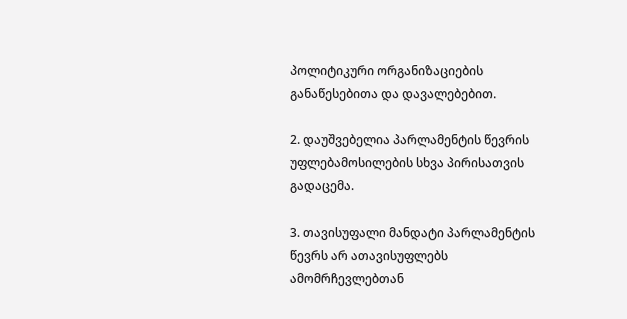პოლიტიკური ორგანიზაციების განაწესებითა და დავალებებით.

2. დაუშვებელია პარლამენტის წევრის უფლებამოსილების სხვა პირისათვის გადაცემა.

3. თავისუფალი მანდატი პარლამენტის წევრს არ ათავისუფლებს ამომრჩევლებთან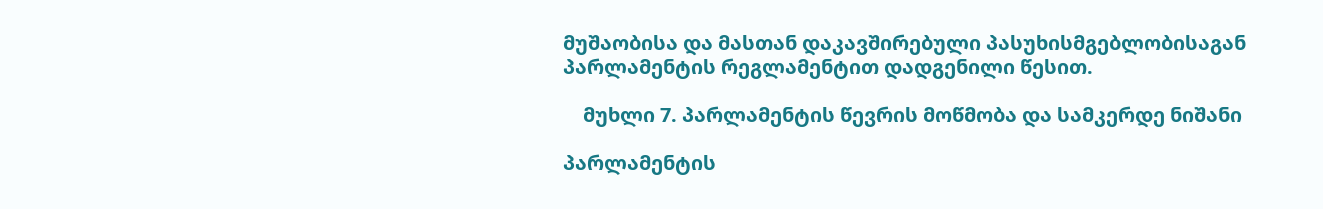მუშაობისა და მასთან დაკავშირებული პასუხისმგებლობისაგან პარლამენტის რეგლამენტით დადგენილი წესით.

    მუხლი 7. პარლამენტის წევრის მოწმობა და სამკერდე ნიშანი

პარლამენტის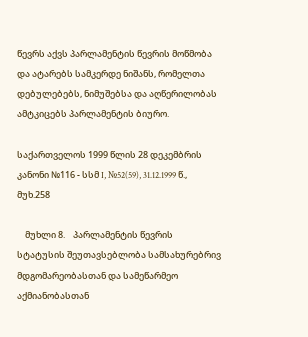წევრს აქვს პარლამენტის წევრის მოწმობა და ატარებს სამკერდე ნიშანს, რომელთა დებულებებს, ნიმუშებსა და აღწერილობას ამტკიცებს პარლამენტის ბიურო.

საქართველოს 1999 წლის 28 დეკემბრის კანონი №116 - სსმ I, №52(59), 31.12.1999 წ., მუხ.258

    მუხლი 8.    პარლამენტის წევრის სტატუსის შეუთავსებლობა სამსახურებრივ მდგომარეობასთან და სამეწარმეო აქმიანობასთან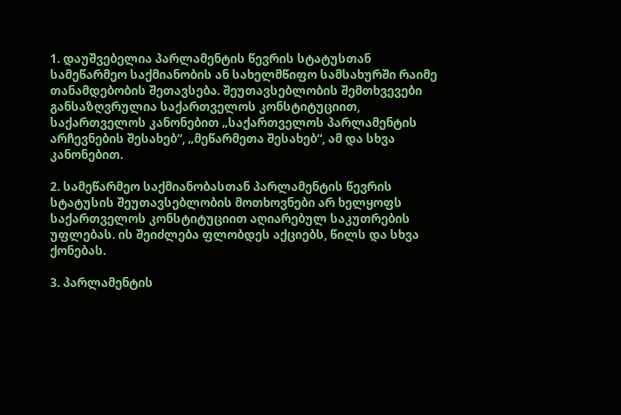1. დაუშვებელია პარლამენტის წევრის სტატუსთან სამეწარმეო საქმიანობის ან სახელმწიფო სამსახურში რაიმე თანამდებობის შეთავსება. შეუთავსებლობის შემთხვევები განსაზღვრულია საქართველოს კონსტიტუციით, საქართველოს კანონებით „საქართველოს პარლამენტის არჩევნების შესახებ“, „მეწარმეთა შესახებ“, ამ და სხვა კანონებით.

2. სამეწარმეო საქმიანობასთან პარლამენტის წევრის სტატუსის შეუთავსებლობის მოთხოვნები არ ხელყოფს საქართველოს კონსტიტუციით აღიარებულ საკუთრების უფლებას. ის შეიძლება ფლობდეს აქციებს, წილს და სხვა ქონებას.

3. პარლამენტის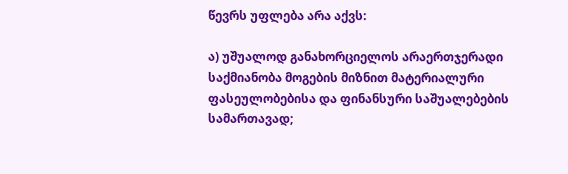წევრს უფლება არა აქვს:

ა) უშუალოდ განახორციელოს არაერთჯერადი საქმიანობა მოგების მიზნით მატერიალური ფასეულობებისა და ფინანსური საშუალებების სამართავად;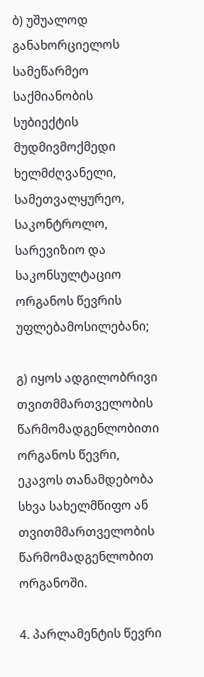ბ) უშუალოდ განახორციელოს სამეწარმეო საქმიანობის სუბიექტის მუდმივმოქმედი ხელმძღვანელი, სამეთვალყურეო, საკონტროლო, სარევიზიო და საკონსულტაციო ორგანოს წევრის უფლებამოსილებანი;

გ) იყოს ადგილობრივი თვითმმართველობის წარმომადგენლობითი ორგანოს წევრი, ეკავოს თანამდებობა სხვა სახელმწიფო ან თვითმმართველობის წარმომადგენლობით ორგანოში.

4. პარლამენტის წევრი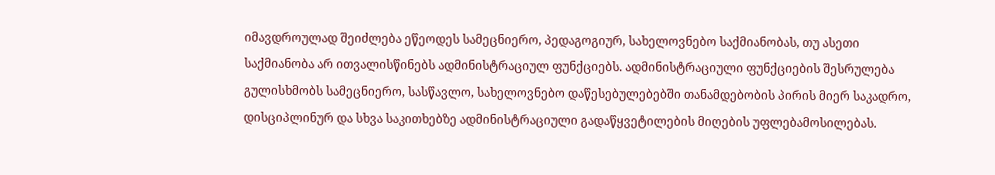იმავდროულად შეიძლება ეწეოდეს სამეცნიერო, პედაგოგიურ, სახელოვნებო საქმიანობას, თუ ასეთი საქმიანობა არ ითვალისწინებს ადმინისტრაციულ ფუნქციებს. ადმინისტრაციული ფუნქციების შესრულება გულისხმობს სამეცნიერო, სასწავლო, სახელოვნებო დაწესებულებებში თანამდებობის პირის მიერ საკადრო, დისციპლინურ და სხვა საკითხებზე ადმინისტრაციული გადაწყვეტილების მიღების უფლებამოსილებას.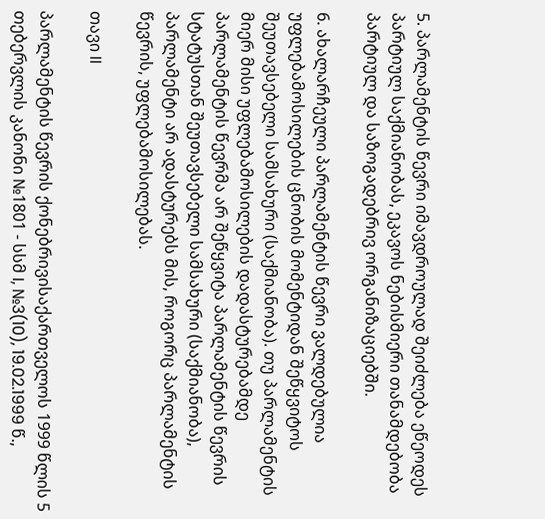5. პარლამენტის წევრი იმავდროულად შეიძლება ეწეოდეს პარტიულ საქმიანობას, ეკავოს ნებისმიერი თანამდებობა პარტიულ და საზოგადებრივ ორგანიზაციებში.

6. ახალარჩეული პარლამენტის წევრი ვალდებულია უფლებამოსილების ცნობის მომენტიდან შეწყვიტოს შეუთავსებელი სამსახური (საქმიანობა). თუ პარლამენტის მიერ მისი უფლებამოსილების დადასტურებამდე პარლამენტის წევრმა არ შეწყვიტა პარლამენტის წევრის სტატუსთან შეუთავსებელი სამსახური (საქმიანობა), პარლამენტი არ ადასტურებს მის, როგორც პარლამენტის წევრის, უფლებამოსილებას.

თავი II

პარლამენტის წევრის ქონებრივისაქართველოს 1999 წლის 5 თებერვლის კანონი №1801 - სსმ I, №3(10), 19.02.1999 წ.,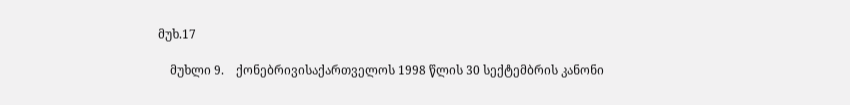მუხ.17

    მუხლი 9.    ქონებრივისაქართველოს 1998 წლის 30 სექტემბრის კანონი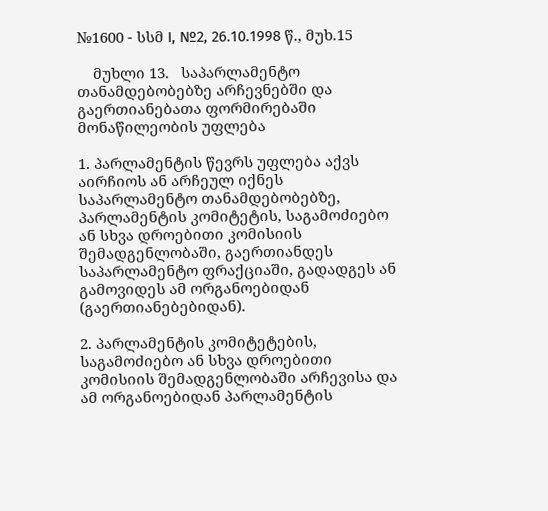№1600 - სსმ I, №2, 26.10.1998 წ., მუხ.15

    მუხლი 13.   საპარლამენტო თანამდებობებზე არჩევნებში და გაერთიანებათა ფორმირებაში მონაწილეობის უფლება

1. პარლამენტის წევრს უფლება აქვს აირჩიოს ან არჩეულ იქნეს საპარლამენტო თანამდებობებზე, პარლამენტის კომიტეტის, საგამოძიებო ან სხვა დროებითი კომისიის შემადგენლობაში, გაერთიანდეს საპარლამენტო ფრაქციაში, გადადგეს ან გამოვიდეს ამ ორგანოებიდან (გაერთიანებებიდან).

2. პარლამენტის კომიტეტების, საგამოძიებო ან სხვა დროებითი კომისიის შემადგენლობაში არჩევისა და ამ ორგანოებიდან პარლამენტის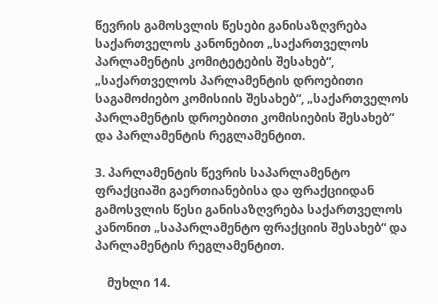წევრის გამოსვლის წესები განისაზღვრება საქართველოს კანონებით „საქართველოს პარლამენტის კომიტეტების შესახებ“, „საქართველოს პარლამენტის დროებითი საგამოძიებო კომისიის შესახებ“, „საქართველოს პარლამენტის დროებითი კომისიების შესახებ“ და პარლამენტის რეგლამენტით.

3. პარლამენტის წევრის საპარლამენტო ფრაქციაში გაერთიანებისა და ფრაქციიდან გამოსვლის წესი განისაზღვრება საქართველოს კანონით „საპარლამენტო ფრაქციის შესახებ“ და პარლამენტის რეგლამენტით.

    მუხლი 14.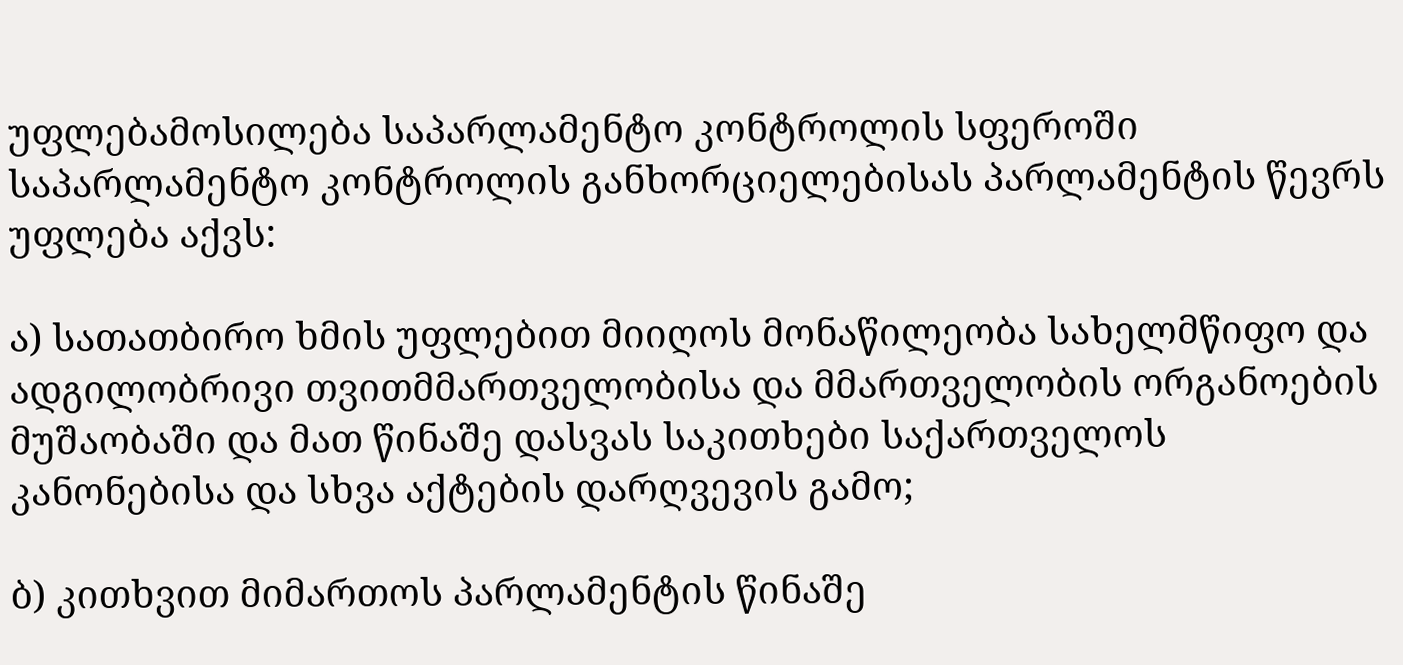უფლებამოსილება საპარლამენტო კონტროლის სფეროში საპარლამენტო კონტროლის განხორციელებისას პარლამენტის წევრს უფლება აქვს:

ა) სათათბირო ხმის უფლებით მიიღოს მონაწილეობა სახელმწიფო და ადგილობრივი თვითმმართველობისა და მმართველობის ორგანოების მუშაობაში და მათ წინაშე დასვას საკითხები საქართველოს კანონებისა და სხვა აქტების დარღვევის გამო;

ბ) კითხვით მიმართოს პარლამენტის წინაშე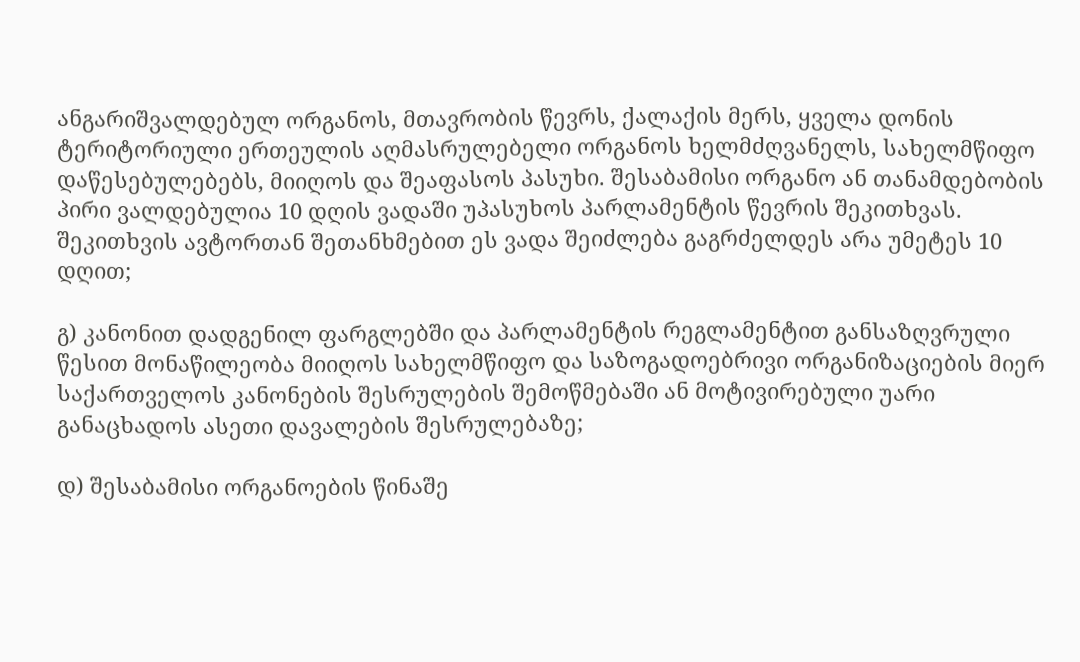ანგარიშვალდებულ ორგანოს, მთავრობის წევრს, ქალაქის მერს, ყველა დონის ტერიტორიული ერთეულის აღმასრულებელი ორგანოს ხელმძღვანელს, სახელმწიფო დაწესებულებებს, მიიღოს და შეაფასოს პასუხი. შესაბამისი ორგანო ან თანამდებობის პირი ვალდებულია 10 დღის ვადაში უპასუხოს პარლამენტის წევრის შეკითხვას. შეკითხვის ავტორთან შეთანხმებით ეს ვადა შეიძლება გაგრძელდეს არა უმეტეს 10 დღით;

გ) კანონით დადგენილ ფარგლებში და პარლამენტის რეგლამენტით განსაზღვრული წესით მონაწილეობა მიიღოს სახელმწიფო და საზოგადოებრივი ორგანიზაციების მიერ საქართველოს კანონების შესრულების შემოწმებაში ან მოტივირებული უარი განაცხადოს ასეთი დავალების შესრულებაზე;

დ) შესაბამისი ორგანოების წინაშე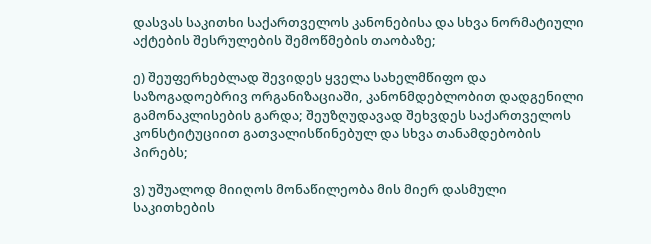დასვას საკითხი საქართველოს კანონებისა და სხვა ნორმატიული აქტების შესრულების შემოწმების თაობაზე;

ე) შეუფერხებლად შევიდეს ყველა სახელმწიფო და საზოგადოებრივ ორგანიზაციაში, კანონმდებლობით დადგენილი გამონაკლისების გარდა; შეუზღუდავად შეხვდეს საქართველოს კონსტიტუციით გათვალისწინებულ და სხვა თანამდებობის პირებს;

ვ) უშუალოდ მიიღოს მონაწილეობა მის მიერ დასმული საკითხების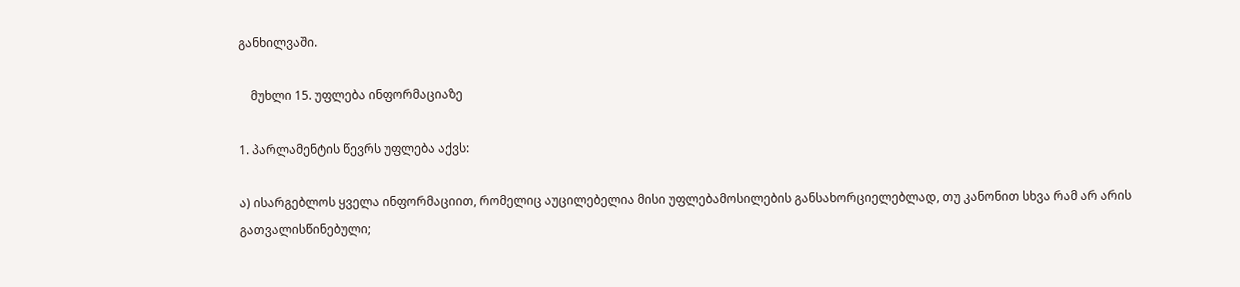განხილვაში.

    მუხლი 15. უფლება ინფორმაციაზე

1. პარლამენტის წევრს უფლება აქვს:

ა) ისარგებლოს ყველა ინფორმაციით, რომელიც აუცილებელია მისი უფლებამოსილების განსახორციელებლად, თუ კანონით სხვა რამ არ არის გათვალისწინებული;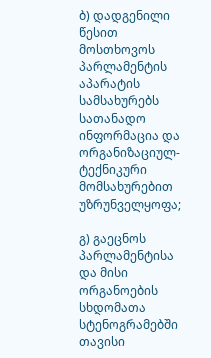ბ) დადგენილი წესით მოსთხოვოს პარლამენტის აპარატის სამსახურებს სათანადო ინფორმაცია და ორგანიზაციულ-ტექნიკური მომსახურებით უზრუნველყოფა;

გ) გაეცნოს პარლამენტისა და მისი ორგანოების სხდომათა სტენოგრამებში თავისი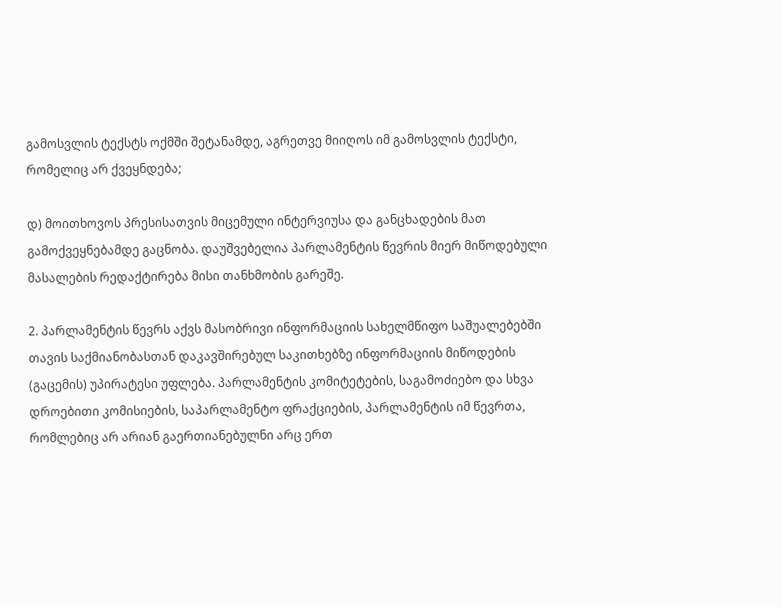გამოსვლის ტექსტს ოქმში შეტანამდე, აგრეთვე მიიღოს იმ გამოსვლის ტექსტი, რომელიც არ ქვეყნდება;

დ) მოითხოვოს პრესისათვის მიცემული ინტერვიუსა და განცხადების მათ გამოქვეყნებამდე გაცნობა. დაუშვებელია პარლამენტის წევრის მიერ მიწოდებული მასალების რედაქტირება მისი თანხმობის გარეშე.

2. პარლამენტის წევრს აქვს მასობრივი ინფორმაციის სახელმწიფო საშუალებებში თავის საქმიანობასთან დაკავშირებულ საკითხებზე ინფორმაციის მიწოდების (გაცემის) უპირატესი უფლება. პარლამენტის კომიტეტების, საგამოძიებო და სხვა დროებითი კომისიების, საპარლამენტო ფრაქციების, პარლამენტის იმ წევრთა, რომლებიც არ არიან გაერთიანებულნი არც ერთ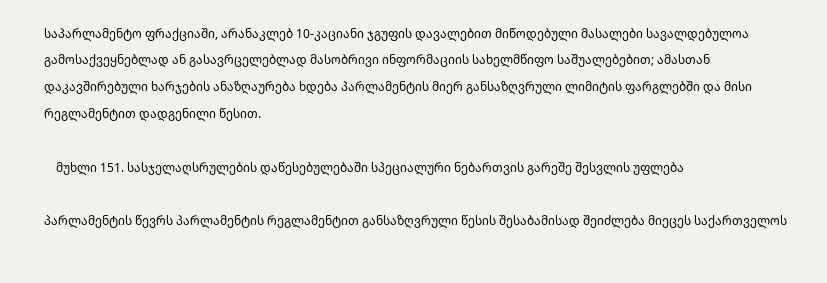საპარლამენტო ფრაქციაში, არანაკლებ 10-კაციანი ჯგუფის დავალებით მიწოდებული მასალები სავალდებულოა გამოსაქვეყნებლად ან გასავრცელებლად მასობრივი ინფორმაციის სახელმწიფო საშუალებებით; ამასთან დაკავშირებული ხარჯების ანაზღაურება ხდება პარლამენტის მიერ განსაზღვრული ლიმიტის ფარგლებში და მისი რეგლამენტით დადგენილი წესით.

    მუხლი 151. სასჯელაღსრულების დაწესებულებაში სპეციალური ნებართვის გარეშე შესვლის უფლება

პარლამენტის წევრს პარლამენტის რეგლამენტით განსაზღვრული წესის შესაბამისად შეიძლება მიეცეს საქართველოს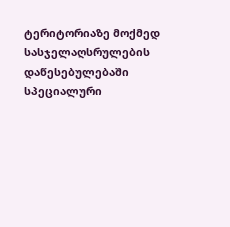ტერიტორიაზე მოქმედ სასჯელაღსრულების დაწესებულებაში სპეციალური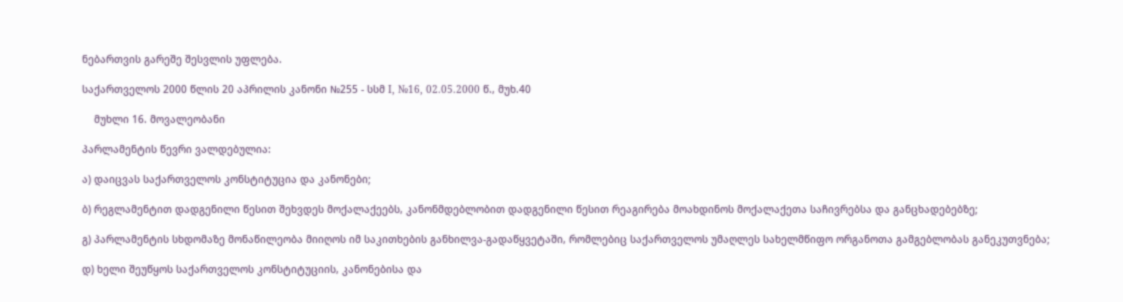ნებართვის გარეშე შესვლის უფლება.

საქართველოს 2000 წლის 20 აპრილის კანონი №255 - სსმ I, №16, 02.05.2000 წ., მუხ.40

    მუხლი 16. მოვალეობანი

პარლამენტის წევრი ვალდებულია:

ა) დაიცვას საქართველოს კონსტიტუცია და კანონები;

ბ) რეგლამენტით დადგენილი წესით შეხვდეს მოქალაქეებს, კანონმდებლობით დადგენილი წესით რეაგირება მოახდინოს მოქალაქეთა საჩივრებსა და განცხადებებზე;

გ) პარლამენტის სხდომაზე მონაწილეობა მიიღოს იმ საკითხების განხილვა-გადაწყვეტაში, რომლებიც საქართველოს უმაღლეს სახელმწიფო ორგანოთა გამგებლობას განეკუთვნება;

დ) ხელი შეუწყოს საქართველოს კონსტიტუციის, კანონებისა და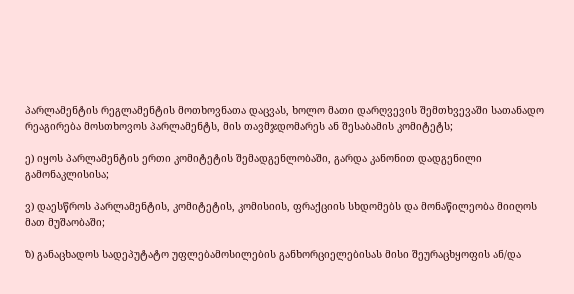პარლამენტის რეგლამენტის მოთხოვნათა დაცვას, ხოლო მათი დარღვევის შემთხვევაში სათანადო რეაგირება მოსთხოვოს პარლამენტს, მის თავმჯდომარეს ან შესაბამის კომიტეტს;

ე) იყოს პარლამენტის ერთი კომიტეტის შემადგენლობაში, გარდა კანონით დადგენილი გამონაკლისისა;

ვ) დაესწროს პარლამენტის, კომიტეტის, კომისიის, ფრაქციის სხდომებს და მონაწილეობა მიიღოს მათ მუშაობაში;

ზ) განაცხადოს სადეპუტატო უფლებამოსილების განხორციელებისას მისი შეურაცხყოფის ან/და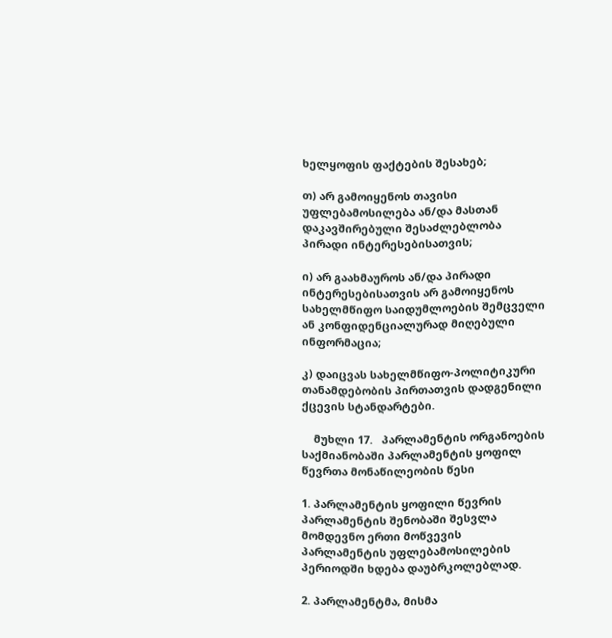ხელყოფის ფაქტების შესახებ;

თ) არ გამოიყენოს თავისი უფლებამოსილება ან/და მასთან დაკავშირებული შესაძლებლობა პირადი ინტერესებისათვის;

ი) არ გაახმაუროს ან/და პირადი ინტერესებისათვის არ გამოიყენოს სახელმწიფო საიდუმლოების შემცველი ან კონფიდენციალურად მიღებული ინფორმაცია;

კ) დაიცვას სახელმწიფო-პოლიტიკური თანამდებობის პირთათვის დადგენილი ქცევის სტანდარტები.

    მუხლი 17.   პარლამენტის ორგანოების საქმიანობაში პარლამენტის ყოფილ წევრთა მონაწილეობის წესი

1. პარლამენტის ყოფილი წევრის პარლამენტის შენობაში შესვლა მომდევნო ერთი მოწვევის პარლამენტის უფლებამოსილების პერიოდში ხდება დაუბრკოლებლად.

2. პარლამენტმა, მისმა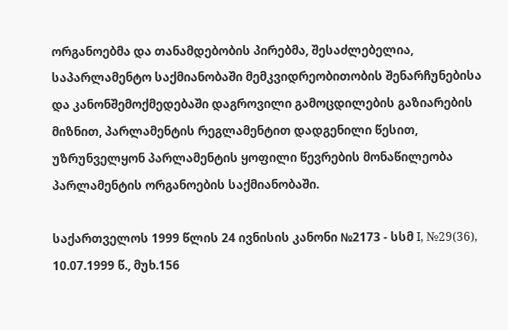ორგანოებმა და თანამდებობის პირებმა, შესაძლებელია, საპარლამენტო საქმიანობაში მემკვიდრეობითობის შენარჩუნებისა და კანონშემოქმედებაში დაგროვილი გამოცდილების გაზიარების მიზნით, პარლამენტის რეგლამენტით დადგენილი წესით, უზრუნველყონ პარლამენტის ყოფილი წევრების მონაწილეობა პარლამენტის ორგანოების საქმიანობაში.

საქართველოს 1999 წლის 24 ივნისის კანონი №2173 - სსმ I, №29(36), 10.07.1999 წ., მუხ.156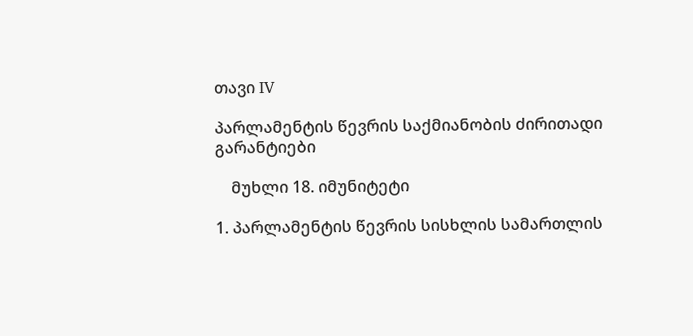თავი IV

პარლამენტის წევრის საქმიანობის ძირითადი გარანტიები

    მუხლი 18. იმუნიტეტი

1. პარლამენტის წევრის სისხლის სამართლის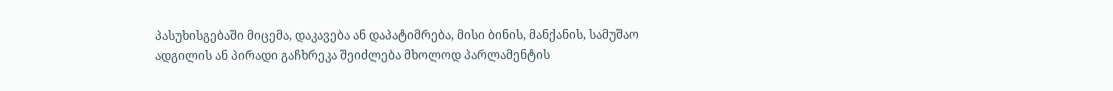პასუხისგებაში მიცემა, დაკავება ან დაპატიმრება, მისი ბინის, მანქანის, სამუშაო ადგილის ან პირადი გაჩხრეკა შეიძლება მხოლოდ პარლამენტის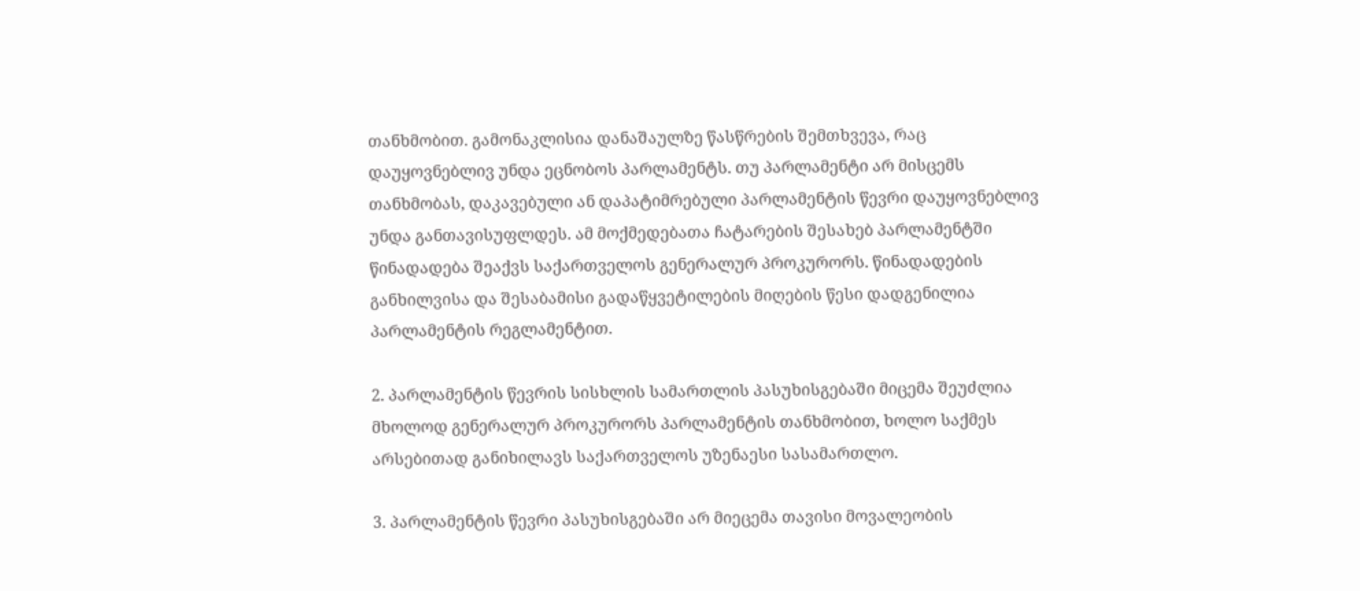თანხმობით. გამონაკლისია დანაშაულზე წასწრების შემთხვევა, რაც დაუყოვნებლივ უნდა ეცნობოს პარლამენტს. თუ პარლამენტი არ მისცემს თანხმობას, დაკავებული ან დაპატიმრებული პარლამენტის წევრი დაუყოვნებლივ უნდა განთავისუფლდეს. ამ მოქმედებათა ჩატარების შესახებ პარლამენტში წინადადება შეაქვს საქართველოს გენერალურ პროკურორს. წინადადების განხილვისა და შესაბამისი გადაწყვეტილების მიღების წესი დადგენილია პარლამენტის რეგლამენტით.

2. პარლამენტის წევრის სისხლის სამართლის პასუხისგებაში მიცემა შეუძლია მხოლოდ გენერალურ პროკურორს პარლამენტის თანხმობით, ხოლო საქმეს არსებითად განიხილავს საქართველოს უზენაესი სასამართლო.

3. პარლამენტის წევრი პასუხისგებაში არ მიეცემა თავისი მოვალეობის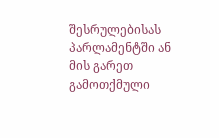შესრულებისას პარლამენტში ან მის გარეთ გამოთქმული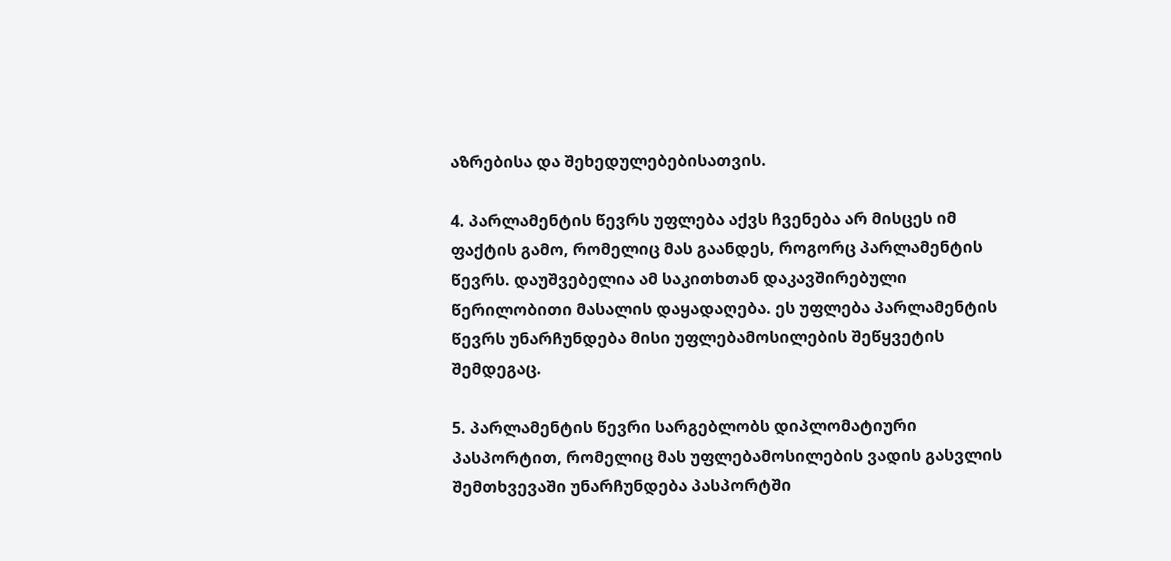აზრებისა და შეხედულებებისათვის.

4. პარლამენტის წევრს უფლება აქვს ჩვენება არ მისცეს იმ ფაქტის გამო, რომელიც მას გაანდეს, როგორც პარლამენტის წევრს. დაუშვებელია ამ საკითხთან დაკავშირებული წერილობითი მასალის დაყადაღება. ეს უფლება პარლამენტის წევრს უნარჩუნდება მისი უფლებამოსილების შეწყვეტის შემდეგაც.

5. პარლამენტის წევრი სარგებლობს დიპლომატიური პასპორტით, რომელიც მას უფლებამოსილების ვადის გასვლის შემთხვევაში უნარჩუნდება პასპორტში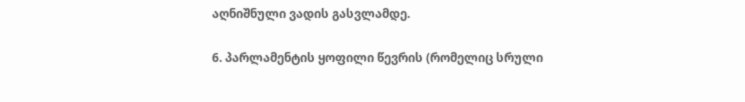აღნიშნული ვადის გასვლამდე.

6. პარლამენტის ყოფილი წევრის (რომელიც სრული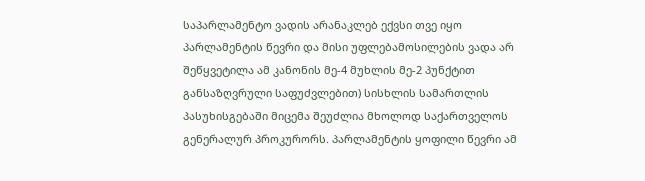საპარლამენტო ვადის არანაკლებ ექვსი თვე იყო პარლამენტის წევრი და მისი უფლებამოსილების ვადა არ შეწყვეტილა ამ კანონის მე-4 მუხლის მე-2 პუნქტით განსაზღვრული საფუძვლებით) სისხლის სამართლის პასუხისგებაში მიცემა შეუძლია მხოლოდ საქართველოს გენერალურ პროკურორს. პარლამენტის ყოფილი წევრი ამ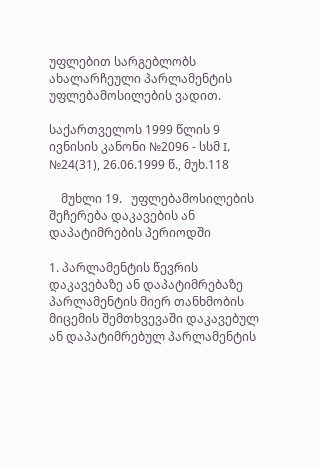უფლებით სარგებლობს ახალარჩეული პარლამენტის უფლებამოსილების ვადით.

საქართველოს 1999 წლის 9 ივნისის კანონი №2096 - სსმ I, №24(31), 26.06.1999 წ., მუხ.118

    მუხლი 19.   უფლებამოსილების შეჩერება დაკავების ან დაპატიმრების პერიოდში

1. პარლამენტის წევრის დაკავებაზე ან დაპატიმრებაზე პარლამენტის მიერ თანხმობის მიცემის შემთხვევაში დაკავებულ ან დაპატიმრებულ პარლამენტის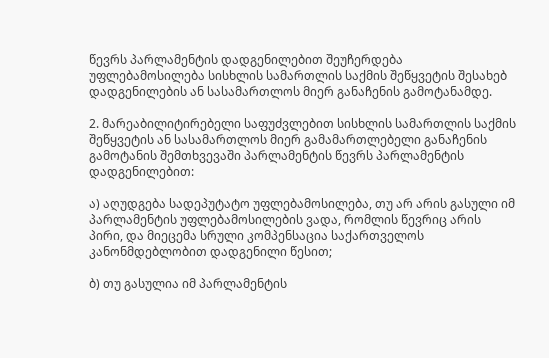წევრს პარლამენტის დადგენილებით შეუჩერდება უფლებამოსილება სისხლის სამართლის საქმის შეწყვეტის შესახებ დადგენილების ან სასამართლოს მიერ განაჩენის გამოტანამდე.

2. მარეაბილიტირებელი საფუძვლებით სისხლის სამართლის საქმის შეწყვეტის ან სასამართლოს მიერ გამამართლებელი განაჩენის გამოტანის შემთხვევაში პარლამენტის წევრს პარლამენტის დადგენილებით:

ა) აღუდგება სადეპუტატო უფლებამოსილება, თუ არ არის გასული იმ პარლამენტის უფლებამოსილების ვადა, რომლის წევრიც არის პირი, და მიეცემა სრული კომპენსაცია საქართველოს კანონმდებლობით დადგენილი წესით;

ბ) თუ გასულია იმ პარლამენტის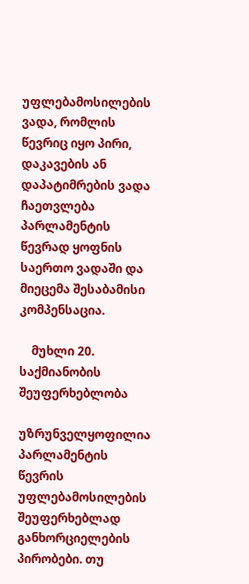უფლებამოსილების ვადა, რომლის წევრიც იყო პირი, დაკავების ან დაპატიმრების ვადა ჩაეთვლება პარლამენტის წევრად ყოფნის საერთო ვადაში და მიეცემა შესაბამისი კომპენსაცია.

    მუხლი 20. საქმიანობის შეუფერხებლობა

უზრუნველყოფილია პარლამენტის წევრის უფლებამოსილების შეუფერხებლად განხორციელების პირობები. თუ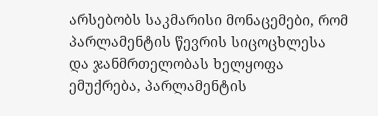არსებობს საკმარისი მონაცემები, რომ პარლამენტის წევრის სიცოცხლესა და ჯანმრთელობას ხელყოფა ემუქრება, პარლამენტის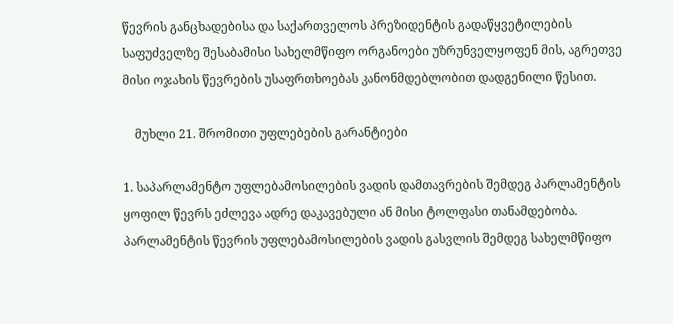წევრის განცხადებისა და საქართველოს პრეზიდენტის გადაწყვეტილების საფუძველზე შესაბამისი სახელმწიფო ორგანოები უზრუნველყოფენ მის, აგრეთვე მისი ოჯახის წევრების უსაფრთხოებას კანონმდებლობით დადგენილი წესით.

    მუხლი 21. შრომითი უფლებების გარანტიები

1. საპარლამენტო უფლებამოსილების ვადის დამთავრების შემდეგ პარლამენტის ყოფილ წევრს ეძლევა ადრე დაკავებული ან მისი ტოლფასი თანამდებობა. პარლამენტის წევრის უფლებამოსილების ვადის გასვლის შემდეგ სახელმწიფო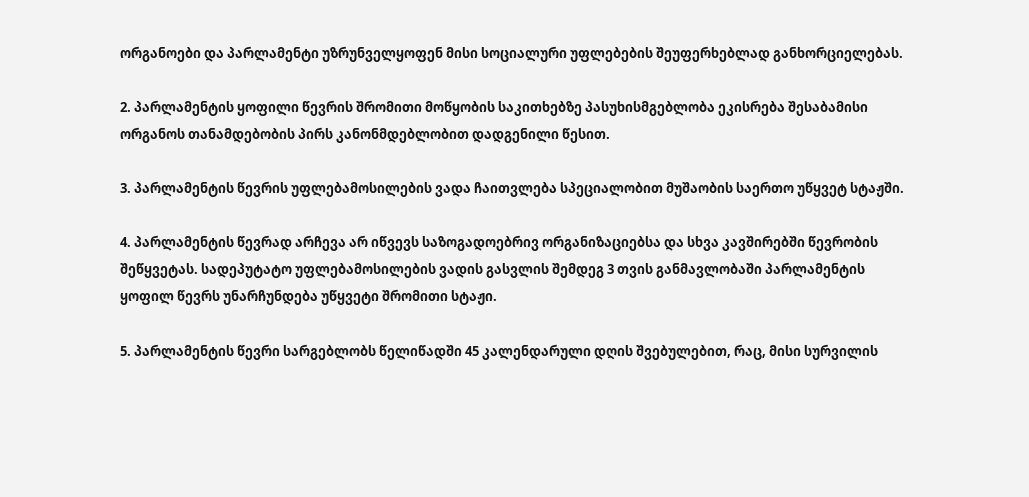ორგანოები და პარლამენტი უზრუნველყოფენ მისი სოციალური უფლებების შეუფერხებლად განხორციელებას.

2. პარლამენტის ყოფილი წევრის შრომითი მოწყობის საკითხებზე პასუხისმგებლობა ეკისრება შესაბამისი ორგანოს თანამდებობის პირს კანონმდებლობით დადგენილი წესით.

3. პარლამენტის წევრის უფლებამოსილების ვადა ჩაითვლება სპეციალობით მუშაობის საერთო უწყვეტ სტაჟში.

4. პარლამენტის წევრად არჩევა არ იწვევს საზოგადოებრივ ორგანიზაციებსა და სხვა კავშირებში წევრობის შეწყვეტას. სადეპუტატო უფლებამოსილების ვადის გასვლის შემდეგ 3 თვის განმავლობაში პარლამენტის ყოფილ წევრს უნარჩუნდება უწყვეტი შრომითი სტაჟი.

5. პარლამენტის წევრი სარგებლობს წელიწადში 45 კალენდარული დღის შვებულებით, რაც, მისი სურვილის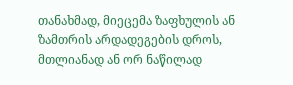თანახმად, მიეცემა ზაფხულის ან ზამთრის არდადეგების დროს, მთლიანად ან ორ ნაწილად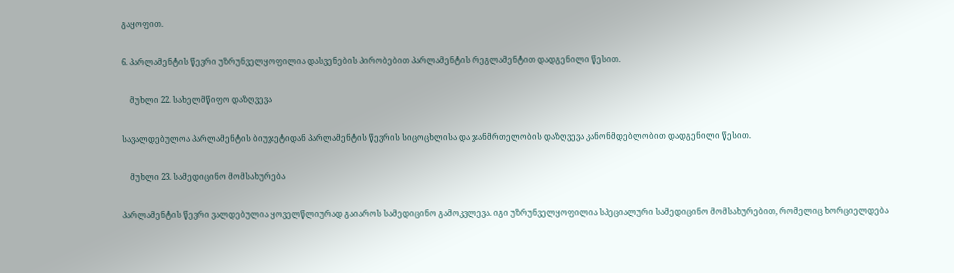გაყოფით.

6. პარლამენტის წევრი უზრუნველყოფილია დასვენების პირობებით პარლამენტის რეგლამენტით დადგენილი წესით.

    მუხლი 22. სახელმწიფო დაზღვევა

სავალდებულოა პარლამენტის ბიუჯეტიდან პარლამენტის წევრის სიცოცხლისა და ჯანმრთელობის დაზღვევა კანონმდებლობით დადგენილი წესით.

    მუხლი 23. სამედიცინო მომსახურება

პარლამენტის წევრი ვალდებულია ყოველწლიურად გაიაროს სამედიცინო გამოკვლევა. იგი უზრუნველყოფილია სპეციალური სამედიცინო მომსახურებით, რომელიც ხორციელდება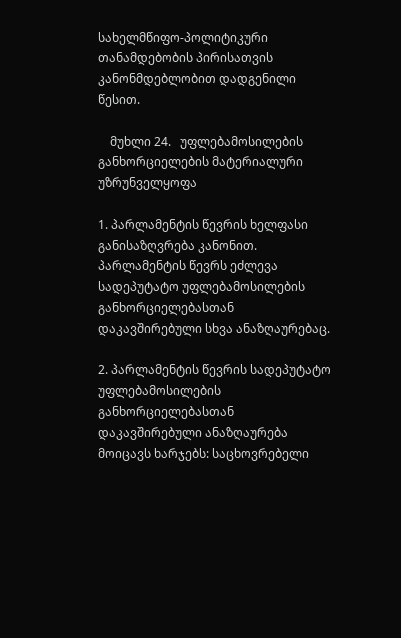სახელმწიფო-პოლიტიკური თანამდებობის პირისათვის კანონმდებლობით დადგენილი წესით.

    მუხლი 24.   უფლებამოსილების განხორციელების მატერიალური უზრუნველყოფა

1. პარლამენტის წევრის ხელფასი განისაზღვრება კანონით. პარლამენტის წევრს ეძლევა სადეპუტატო უფლებამოსილების განხორციელებასთან დაკავშირებული სხვა ანაზღაურებაც.

2. პარლამენტის წევრის სადეპუტატო უფლებამოსილების განხორციელებასთან დაკავშირებული ანაზღაურება მოიცავს ხარჯებს: საცხოვრებელი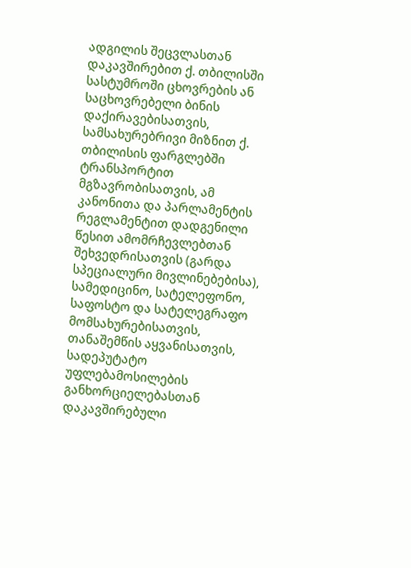ადგილის შეცვლასთან დაკავშირებით ქ. თბილისში სასტუმროში ცხოვრების ან საცხოვრებელი ბინის დაქირავებისათვის, სამსახურებრივი მიზნით ქ. თბილისის ფარგლებში ტრანსპორტით მგზავრობისათვის, ამ კანონითა და პარლამენტის რეგლამენტით დადგენილი წესით ამომრჩევლებთან შეხვედრისათვის (გარდა სპეციალური მივლინებებისა), სამედიცინო, სატელეფონო, საფოსტო და სატელეგრაფო მომსახურებისათვის, თანაშემწის აყვანისათვის, სადეპუტატო უფლებამოსილების განხორციელებასთან დაკავშირებული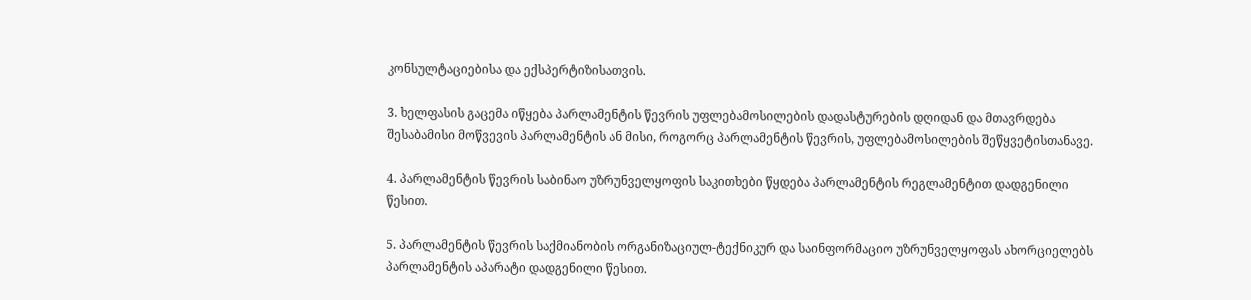კონსულტაციებისა და ექსპერტიზისათვის.

3. ხელფასის გაცემა იწყება პარლამენტის წევრის უფლებამოსილების დადასტურების დღიდან და მთავრდება შესაბამისი მოწვევის პარლამენტის ან მისი, როგორც პარლამენტის წევრის, უფლებამოსილების შეწყვეტისთანავე.

4. პარლამენტის წევრის საბინაო უზრუნველყოფის საკითხები წყდება პარლამენტის რეგლამენტით დადგენილი წესით.

5. პარლამენტის წევრის საქმიანობის ორგანიზაციულ-ტექნიკურ და საინფორმაციო უზრუნველყოფას ახორციელებს პარლამენტის აპარატი დადგენილი წესით.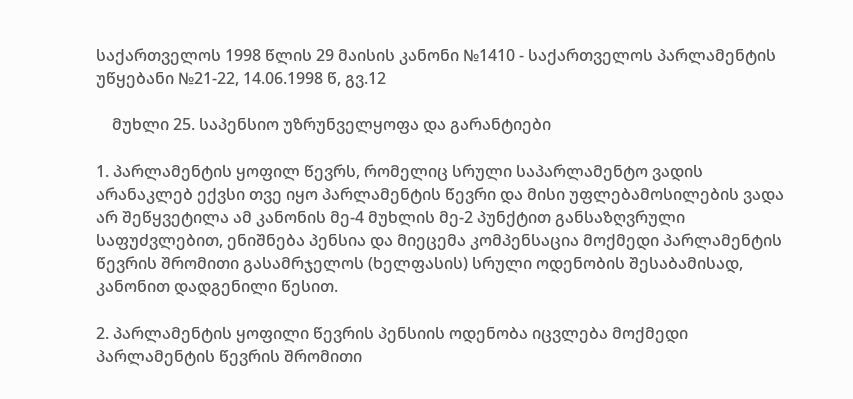საქართველოს 1998 წლის 29 მაისის კანონი №1410 - საქართველოს პარლამენტის უწყებანი №21-22, 14.06.1998 წ, გვ.12

    მუხლი 25. საპენსიო უზრუნველყოფა და გარანტიები

1. პარლამენტის ყოფილ წევრს, რომელიც სრული საპარლამენტო ვადის არანაკლებ ექვსი თვე იყო პარლამენტის წევრი და მისი უფლებამოსილების ვადა არ შეწყვეტილა ამ კანონის მე-4 მუხლის მე-2 პუნქტით განსაზღვრული საფუძვლებით, ენიშნება პენსია და მიეცემა კომპენსაცია მოქმედი პარლამენტის წევრის შრომითი გასამრჯელოს (ხელფასის) სრული ოდენობის შესაბამისად, კანონით დადგენილი წესით.

2. პარლამენტის ყოფილი წევრის პენსიის ოდენობა იცვლება მოქმედი პარლამენტის წევრის შრომითი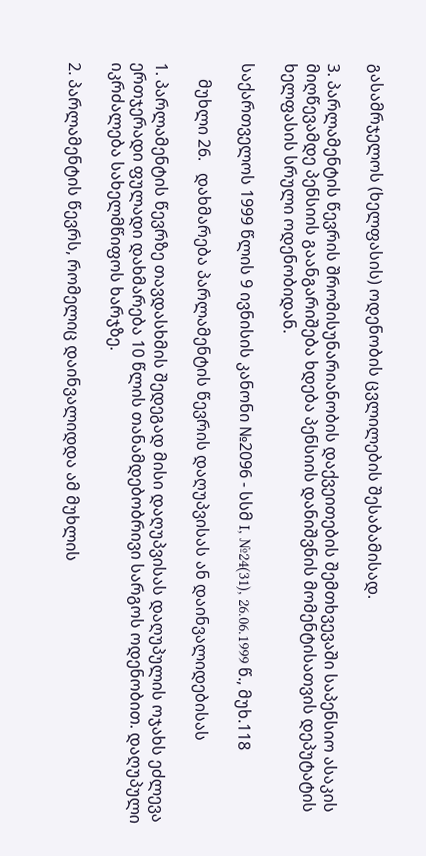გასამრჯელოს (ხელფასის) ოდენობის ცვლილების შესაბამისად.

3. პარლამენტის წევრის შრომისუნარიანობის დაქვეითების შემთხვევაში საპენსიო ასაკის მიღწევამდე პენსიის გაანგარიშება ხდება პენსიის დანიშვნის მომენტისათვის დეპუტატის ხელფასის სრული ოდენობიდან.

საქართველოს 1999 წლის 9 ივნისის კანონი №2096 - სსმ I, №24(31), 26.06.1999 წ., მუხ.118

    მუხლი 26.   დახმარება პარლამენტის წევრის დაღუპვისას ან დაინვალიდებისას

1. პარლამენტის წევრზე თავდასხმის შედეგად მისი დაღუპვისას დაღუპულის ოჯახს ეძლევა ერთჯერადი ფულადი დახმარება 10 წლის თანამდებობრივი სარგოს ოდენობით. დაღუპული იკრძალება სახელმწიფოს ხარჯზე.

2. პარლამენტის წევრს, რომელიც დაინვალიდდა ამ მუხლის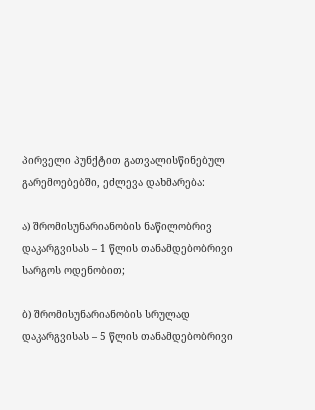პირველი პუნქტით გათვალისწინებულ გარემოებებში, ეძლევა დახმარება:

ა) შრომისუნარიანობის ნაწილობრივ დაკარგვისას – 1 წლის თანამდებობრივი სარგოს ოდენობით;

ბ) შრომისუნარიანობის სრულად დაკარგვისას – 5 წლის თანამდებობრივი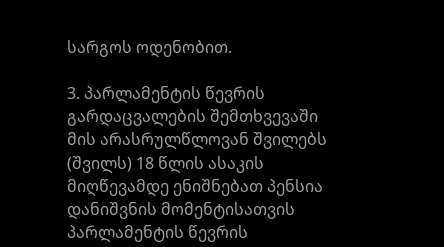სარგოს ოდენობით.

3. პარლამენტის წევრის გარდაცვალების შემთხვევაში მის არასრულწლოვან შვილებს (შვილს) 18 წლის ასაკის მიღწევამდე ენიშნებათ პენსია დანიშვნის მომენტისათვის პარლამენტის წევრის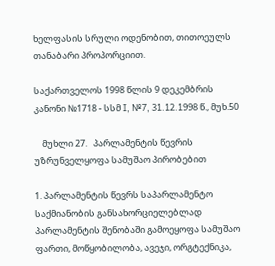ხელფასის სრული ოდენობით, თითოეულს თანაბარი პროპორციით.

საქართველოს 1998 წლის 9 დეკემბრის კანონი №1718 - სსმ I, №7, 31.12.1998 წ., მუხ.50

    მუხლი 27.   პარლამენტის წევრის უზრუნველყოფა სამუშაო პირობებით

1. პარლამენტის წევრს საპარლამენტო საქმიანობის განსახორციელებლად პარლამენტის შენობაში გამოეყოფა სამუშაო ფართი, მოწყობილობა, ავეჯი, ორგტექნიკა,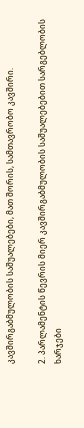კავშირგაბმულობის საშუალებები, მათ შორის, სამთავრობო კავშირი.

2. პარლამენტის წევრის მიერ კავშირგაბმულობის საშუალებებით სარგებლობის ხარჯები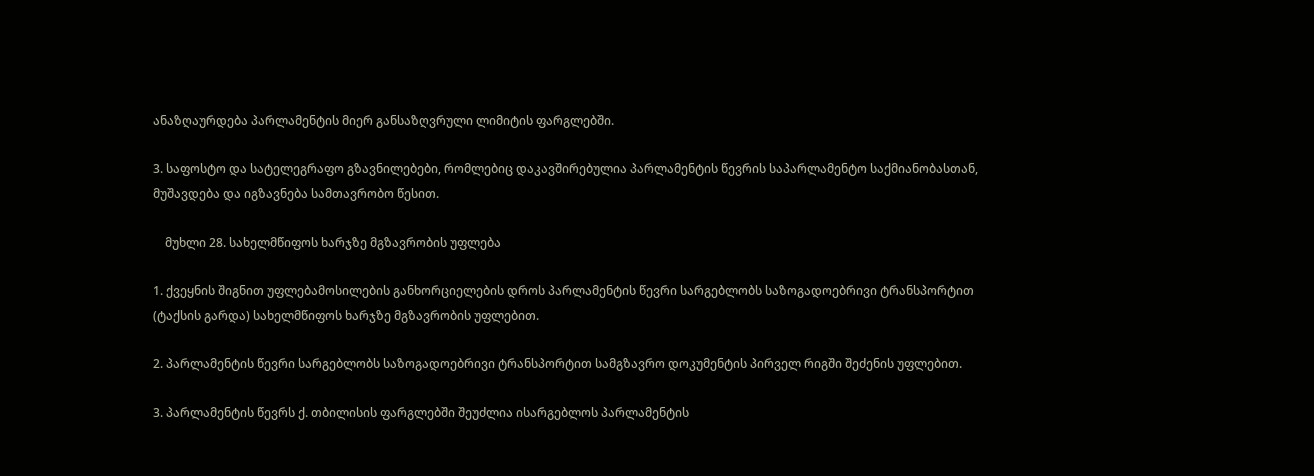ანაზღაურდება პარლამენტის მიერ განსაზღვრული ლიმიტის ფარგლებში.

3. საფოსტო და სატელეგრაფო გზავნილებები, რომლებიც დაკავშირებულია პარლამენტის წევრის საპარლამენტო საქმიანობასთან, მუშავდება და იგზავნება სამთავრობო წესით.

    მუხლი 28. სახელმწიფოს ხარჯზე მგზავრობის უფლება

1. ქვეყნის შიგნით უფლებამოსილების განხორციელების დროს პარლამენტის წევრი სარგებლობს საზოგადოებრივი ტრანსპორტით (ტაქსის გარდა) სახელმწიფოს ხარჯზე მგზავრობის უფლებით.

2. პარლამენტის წევრი სარგებლობს საზოგადოებრივი ტრანსპორტით სამგზავრო დოკუმენტის პირველ რიგში შეძენის უფლებით.

3. პარლამენტის წევრს ქ. თბილისის ფარგლებში შეუძლია ისარგებლოს პარლამენტის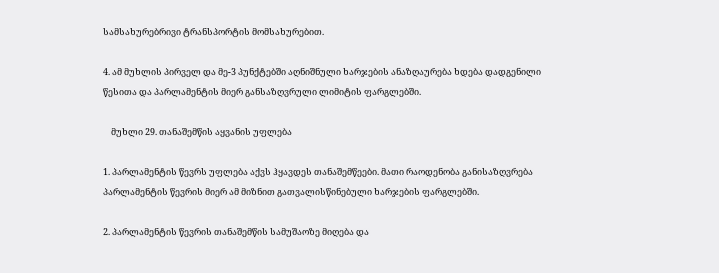სამსახურებრივი ტრანსპორტის მომსახურებით.

4. ამ მუხლის პირველ და მე-3 პუნქტებში აღნიშნული ხარჯების ანაზღაურება ხდება დადგენილი წესითა და პარლამენტის მიერ განსაზღვრული ლიმიტის ფარგლებში.

    მუხლი 29. თანაშემწის აყვანის უფლება

1. პარლამენტის წევრს უფლება აქვს ჰყავდეს თანაშემწეები. მათი რაოდენობა განისაზღვრება პარლამენტის წევრის მიერ ამ მიზნით გათვალისწინებული ხარჯების ფარგლებში.

2. პარლამენტის წევრის თანაშემწის სამუშაოზე მიღება და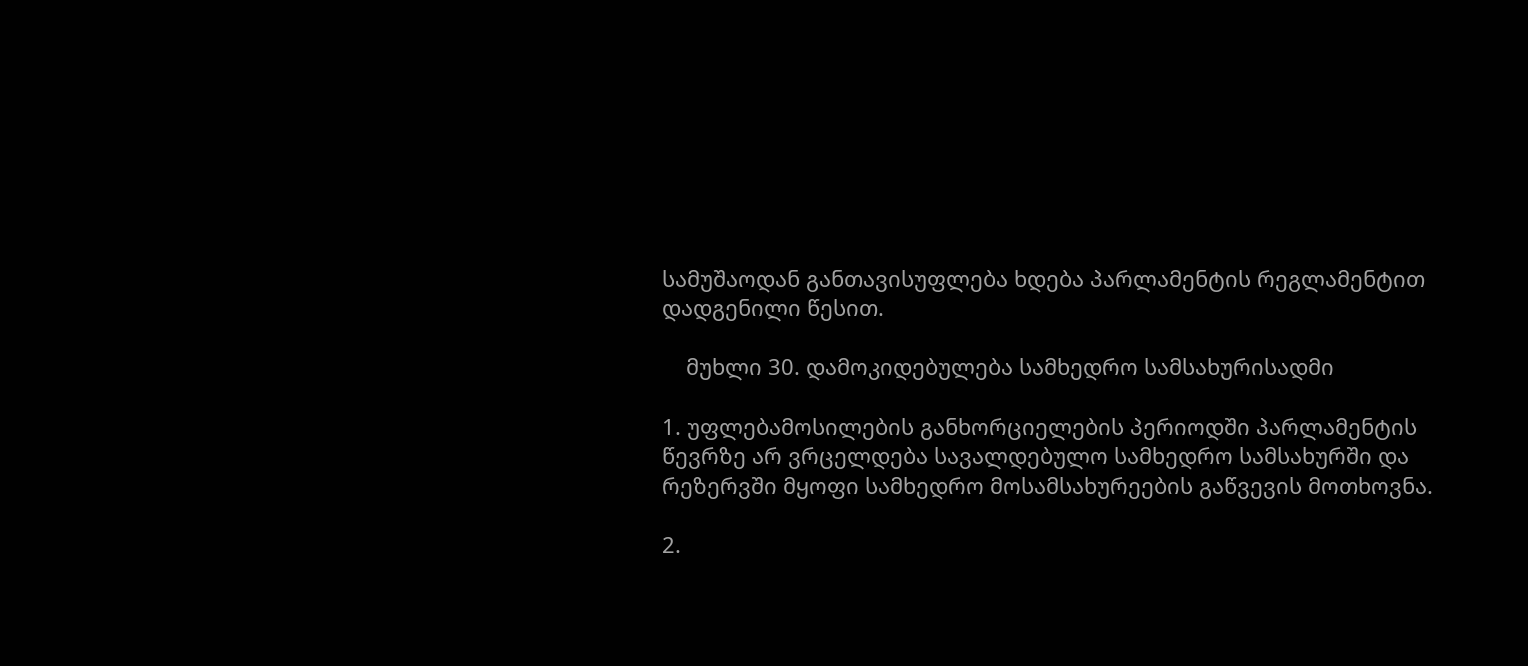სამუშაოდან განთავისუფლება ხდება პარლამენტის რეგლამენტით დადგენილი წესით.

    მუხლი 30. დამოკიდებულება სამხედრო სამსახურისადმი

1. უფლებამოსილების განხორციელების პერიოდში პარლამენტის წევრზე არ ვრცელდება სავალდებულო სამხედრო სამსახურში და რეზერვში მყოფი სამხედრო მოსამსახურეების გაწვევის მოთხოვნა.

2.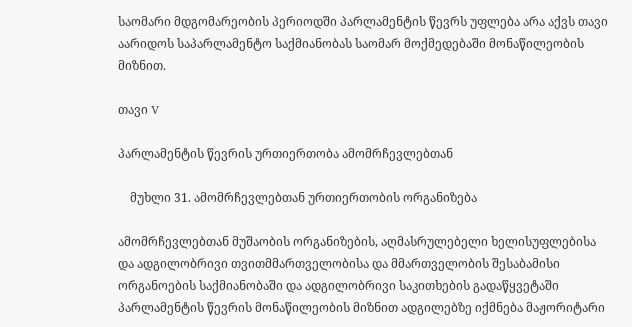საომარი მდგომარეობის პერიოდში პარლამენტის წევრს უფლება არა აქვს თავი აარიდოს საპარლამენტო საქმიანობას საომარ მოქმედებაში მონაწილეობის მიზნით.

თავი V

პარლამენტის წევრის ურთიერთობა ამომრჩევლებთან

    მუხლი 31. ამომრჩევლებთან ურთიერთობის ორგანიზება

ამომრჩევლებთან მუშაობის ორგანიზების, აღმასრულებელი ხელისუფლებისა და ადგილობრივი თვითმმართველობისა და მმართველობის შესაბამისი ორგანოების საქმიანობაში და ადგილობრივი საკითხების გადაწყვეტაში პარლამენტის წევრის მონაწილეობის მიზნით ადგილებზე იქმნება მაჟორიტარი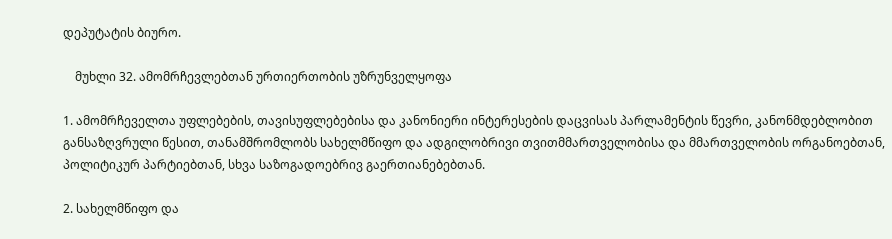დეპუტატის ბიურო.

    მუხლი 32. ამომრჩევლებთან ურთიერთობის უზრუნველყოფა

1. ამომრჩეველთა უფლებების, თავისუფლებებისა და კანონიერი ინტერესების დაცვისას პარლამენტის წევრი, კანონმდებლობით განსაზღვრული წესით, თანამშრომლობს სახელმწიფო და ადგილობრივი თვითმმართველობისა და მმართველობის ორგანოებთან, პოლიტიკურ პარტიებთან, სხვა საზოგადოებრივ გაერთიანებებთან.

2. სახელმწიფო და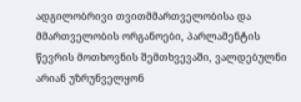ადგილობრივი თვითმმართველობისა და მმართველობის ორგანოები, პარლამენტის წევრის მოთხოვნის შემთხვევაში, ვალდებულნი არიან უზრუნველყონ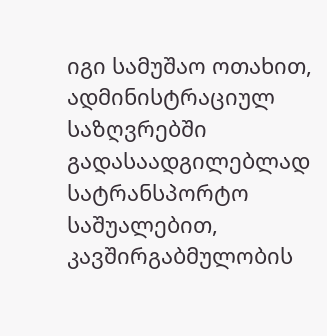იგი სამუშაო ოთახით, ადმინისტრაციულ საზღვრებში გადასაადგილებლად სატრანსპორტო საშუალებით, კავშირგაბმულობის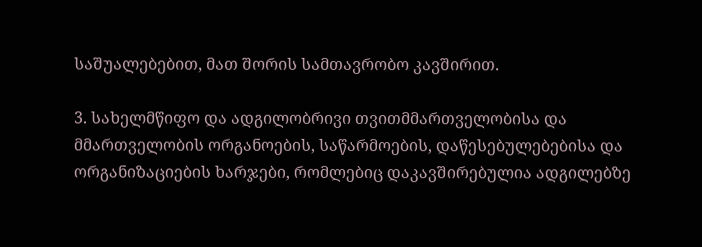საშუალებებით, მათ შორის სამთავრობო კავშირით.

3. სახელმწიფო და ადგილობრივი თვითმმართველობისა და მმართველობის ორგანოების, საწარმოების, დაწესებულებებისა და ორგანიზაციების ხარჯები, რომლებიც დაკავშირებულია ადგილებზე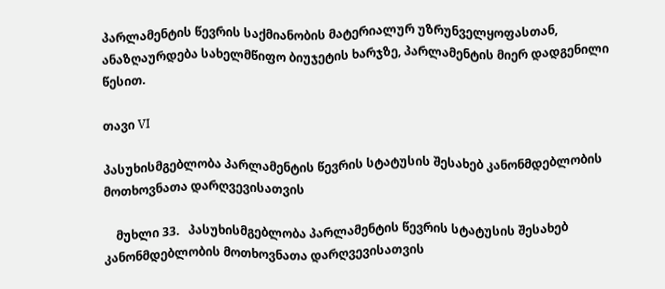პარლამენტის წევრის საქმიანობის მატერიალურ უზრუნველყოფასთან, ანაზღაურდება სახელმწიფო ბიუჯეტის ხარჯზე, პარლამენტის მიერ დადგენილი წესით.

თავი VI

პასუხისმგებლობა პარლამენტის წევრის სტატუსის შესახებ კანონმდებლობის მოთხოვნათა დარღვევისათვის

    მუხლი 33.   პასუხისმგებლობა პარლამენტის წევრის სტატუსის შესახებ კანონმდებლობის მოთხოვნათა დარღვევისათვის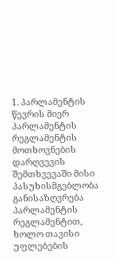1. პარლამენტის წევრის მიერ პარლამენტის რეგლამენტის მოთხოვნების დარღვევის შემთხვევაში მისი პასუხისმგებლობა განისაზღვრება პარლამენტის რეგლამენტით, ხოლო თავისი უფლებების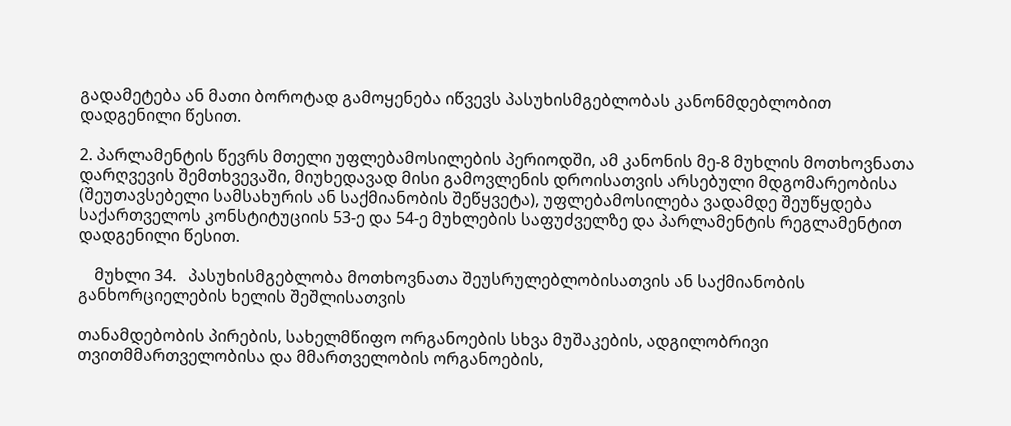გადამეტება ან მათი ბოროტად გამოყენება იწვევს პასუხისმგებლობას კანონმდებლობით დადგენილი წესით.

2. პარლამენტის წევრს მთელი უფლებამოსილების პერიოდში, ამ კანონის მე-8 მუხლის მოთხოვნათა დარღვევის შემთხვევაში, მიუხედავად მისი გამოვლენის დროისათვის არსებული მდგომარეობისა (შეუთავსებელი სამსახურის ან საქმიანობის შეწყვეტა), უფლებამოსილება ვადამდე შეუწყდება საქართველოს კონსტიტუციის 53-ე და 54-ე მუხლების საფუძველზე და პარლამენტის რეგლამენტით დადგენილი წესით.

    მუხლი 34.   პასუხისმგებლობა მოთხოვნათა შეუსრულებლობისათვის ან საქმიანობის განხორციელების ხელის შეშლისათვის

თანამდებობის პირების, სახელმწიფო ორგანოების სხვა მუშაკების, ადგილობრივი თვითმმართველობისა და მმართველობის ორგანოების,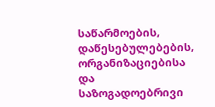საწარმოების, დაწესებულებების, ორგანიზაციებისა და საზოგადოებრივი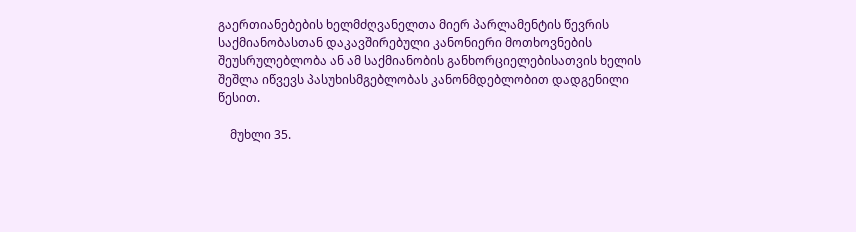გაერთიანებების ხელმძღვანელთა მიერ პარლამენტის წევრის საქმიანობასთან დაკავშირებული კანონიერი მოთხოვნების შეუსრულებლობა ან ამ საქმიანობის განხორციელებისათვის ხელის შეშლა იწვევს პასუხისმგებლობას კანონმდებლობით დადგენილი წესით.

    მუხლი 35.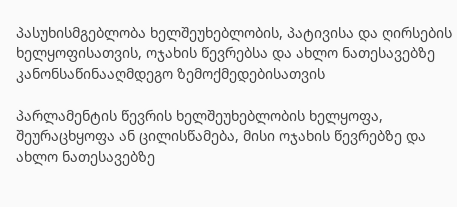პასუხისმგებლობა ხელშეუხებლობის, პატივისა და ღირსების ხელყოფისათვის, ოჯახის წევრებსა და ახლო ნათესავებზე კანონსაწინააღმდეგო ზემოქმედებისათვის

პარლამენტის წევრის ხელშეუხებლობის ხელყოფა, შეურაცხყოფა ან ცილისწამება, მისი ოჯახის წევრებზე და ახლო ნათესავებზე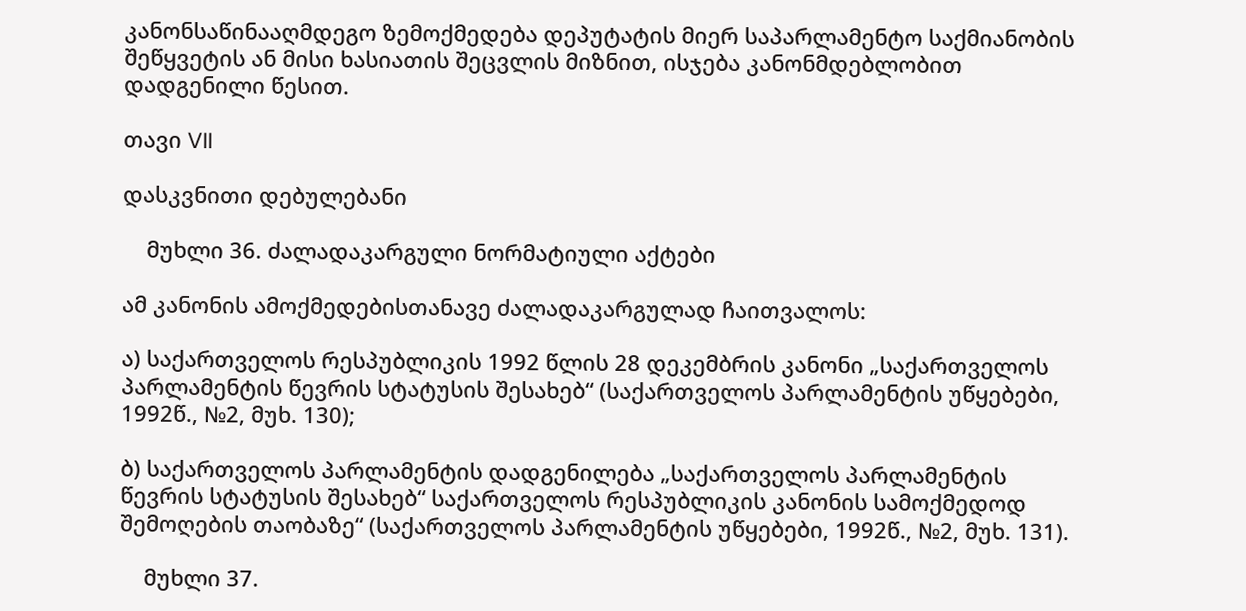კანონსაწინააღმდეგო ზემოქმედება დეპუტატის მიერ საპარლამენტო საქმიანობის შეწყვეტის ან მისი ხასიათის შეცვლის მიზნით, ისჯება კანონმდებლობით დადგენილი წესით.

თავი VII

დასკვნითი დებულებანი

    მუხლი 36. ძალადაკარგული ნორმატიული აქტები

ამ კანონის ამოქმედებისთანავე ძალადაკარგულად ჩაითვალოს:

ა) საქართველოს რესპუბლიკის 1992 წლის 28 დეკემბრის კანონი „საქართველოს პარლამენტის წევრის სტატუსის შესახებ“ (საქართველოს პარლამენტის უწყებები, 1992წ., №2, მუხ. 130);

ბ) საქართველოს პარლამენტის დადგენილება „საქართველოს პარლამენტის წევრის სტატუსის შესახებ“ საქართველოს რესპუბლიკის კანონის სამოქმედოდ შემოღების თაობაზე“ (საქართველოს პარლამენტის უწყებები, 1992წ., №2, მუხ. 131).

    მუხლი 37.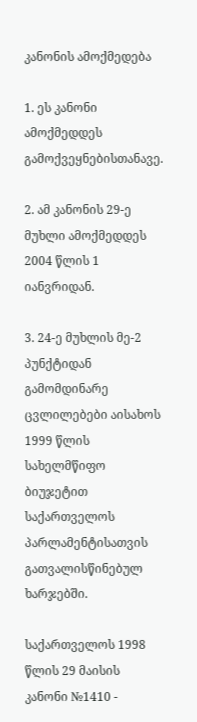კანონის ამოქმედება

1. ეს კანონი ამოქმედდეს გამოქვეყნებისთანავე.

2. ამ კანონის 29-ე მუხლი ამოქმედდეს 2004 წლის 1 იანვრიდან.

3. 24-ე მუხლის მე-2 პუნქტიდან გამომდინარე ცვლილებები აისახოს 1999 წლის სახელმწიფო ბიუჯეტით საქართველოს პარლამენტისათვის გათვალისწინებულ ხარჯებში.

საქართველოს 1998 წლის 29 მაისის კანონი №1410 -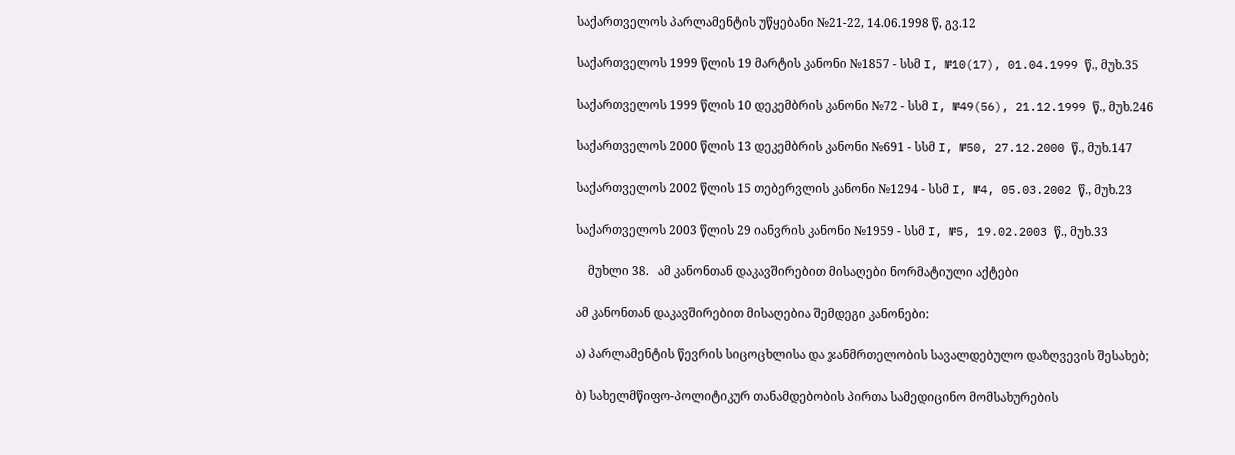საქართველოს პარლამენტის უწყებანი №21-22, 14.06.1998 წ, გვ.12

საქართველოს 1999 წლის 19 მარტის კანონი №1857 - სსმ I, №10(17), 01.04.1999 წ., მუხ.35

საქართველოს 1999 წლის 10 დეკემბრის კანონი №72 - სსმ I, №49(56), 21.12.1999 წ., მუხ.246

საქართველოს 2000 წლის 13 დეკემბრის კანონი №691 - სსმ I, №50, 27.12.2000 წ., მუხ.147

საქართველოს 2002 წლის 15 თებერვლის კანონი №1294 - სსმ I, №4, 05.03.2002 წ., მუხ.23

საქართველოს 2003 წლის 29 იანვრის კანონი №1959 - სსმ I, №5, 19.02.2003 წ., მუხ.33

    მუხლი 38.   ამ კანონთან დაკავშირებით მისაღები ნორმატიული აქტები

ამ კანონთან დაკავშირებით მისაღებია შემდეგი კანონები:

ა) პარლამენტის წევრის სიცოცხლისა და ჯანმრთელობის სავალდებულო დაზღვევის შესახებ;

ბ) სახელმწიფო-პოლიტიკურ თანამდებობის პირთა სამედიცინო მომსახურების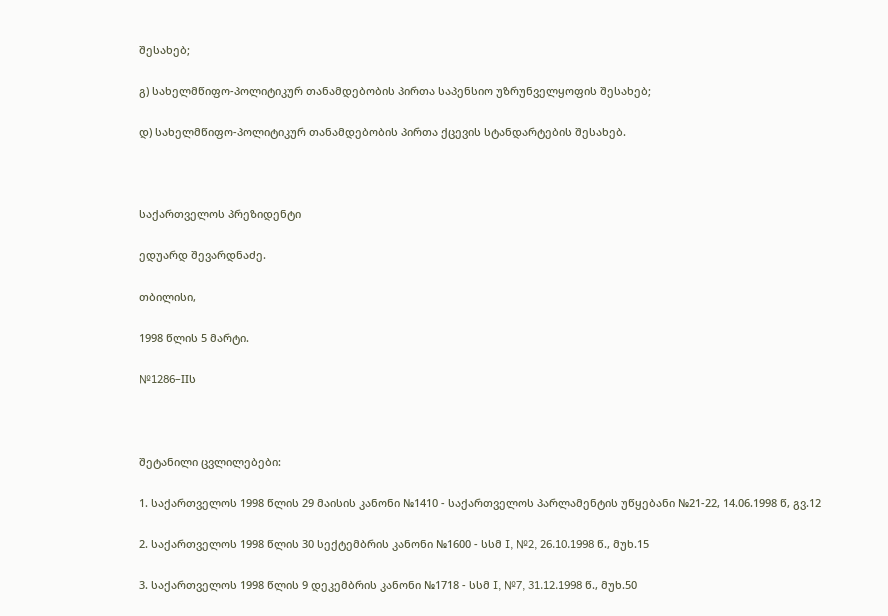შესახებ;

გ) სახელმწიფო-პოლიტიკურ თანამდებობის პირთა საპენსიო უზრუნველყოფის შესახებ;

დ) სახელმწიფო-პოლიტიკურ თანამდებობის პირთა ქცევის სტანდარტების შესახებ.



საქართველოს პრეზიდენტი

ედუარდ შევარდნაძე.

თბილისი,

1998 წლის 5 მარტი.

№1286–IIს



შეტანილი ცვლილებები:

1. საქართველოს 1998 წლის 29 მაისის კანონი №1410 - საქართველოს პარლამენტის უწყებანი №21-22, 14.06.1998 წ, გვ.12

2. საქართველოს 1998 წლის 30 სექტემბრის კანონი №1600 - სსმ I, №2, 26.10.1998 წ., მუხ.15

3. საქართველოს 1998 წლის 9 დეკემბრის კანონი №1718 - სსმ I, №7, 31.12.1998 წ., მუხ.50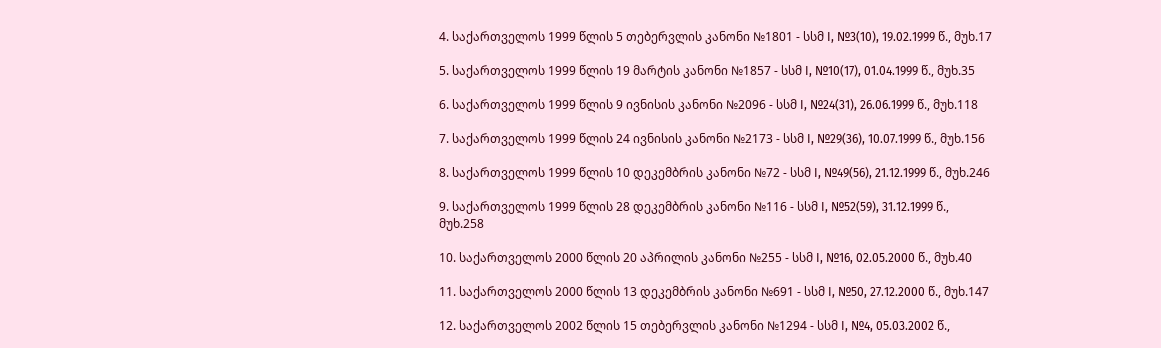4. საქართველოს 1999 წლის 5 თებერვლის კანონი №1801 - სსმ I, №3(10), 19.02.1999 წ., მუხ.17

5. საქართველოს 1999 წლის 19 მარტის კანონი №1857 - სსმ I, №10(17), 01.04.1999 წ., მუხ.35

6. საქართველოს 1999 წლის 9 ივნისის კანონი №2096 - სსმ I, №24(31), 26.06.1999 წ., მუხ.118

7. საქართველოს 1999 წლის 24 ივნისის კანონი №2173 - სსმ I, №29(36), 10.07.1999 წ., მუხ.156

8. საქართველოს 1999 წლის 10 დეკემბრის კანონი №72 - სსმ I, №49(56), 21.12.1999 წ., მუხ.246

9. საქართველოს 1999 წლის 28 დეკემბრის კანონი №116 - სსმ I, №52(59), 31.12.1999 წ., მუხ.258

10. საქართველოს 2000 წლის 20 აპრილის კანონი №255 - სსმ I, №16, 02.05.2000 წ., მუხ.40

11. საქართველოს 2000 წლის 13 დეკემბრის კანონი №691 - სსმ I, №50, 27.12.2000 წ., მუხ.147

12. საქართველოს 2002 წლის 15 თებერვლის კანონი №1294 - სსმ I, №4, 05.03.2002 წ.,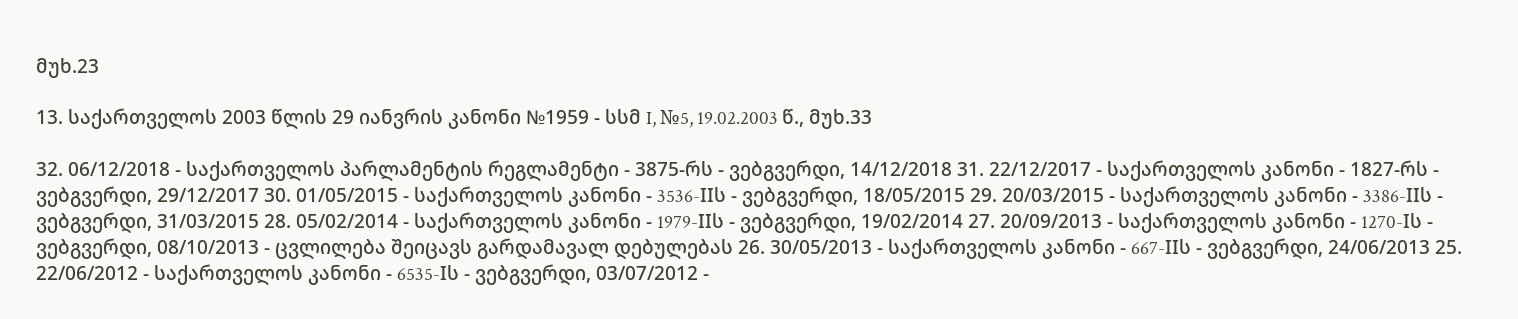მუხ.23

13. საქართველოს 2003 წლის 29 იანვრის კანონი №1959 - სსმ I, №5, 19.02.2003 წ., მუხ.33

32. 06/12/2018 - საქართველოს პარლამენტის რეგლამენტი - 3875-რს - ვებგვერდი, 14/12/2018 31. 22/12/2017 - საქართველოს კანონი - 1827-რს - ვებგვერდი, 29/12/2017 30. 01/05/2015 - საქართველოს კანონი - 3536-IIს - ვებგვერდი, 18/05/2015 29. 20/03/2015 - საქართველოს კანონი - 3386-IIს - ვებგვერდი, 31/03/2015 28. 05/02/2014 - საქართველოს კანონი - 1979-IIს - ვებგვერდი, 19/02/2014 27. 20/09/2013 - საქართველოს კანონი - 1270-Iს - ვებგვერდი, 08/10/2013 - ცვლილება შეიცავს გარდამავალ დებულებას 26. 30/05/2013 - საქართველოს კანონი - 667-IIს - ვებგვერდი, 24/06/2013 25. 22/06/2012 - საქართველოს კანონი - 6535-Iს - ვებგვერდი, 03/07/2012 -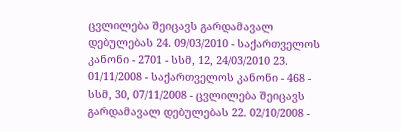ცვლილება შეიცავს გარდამავალ დებულებას 24. 09/03/2010 - საქართველოს კანონი - 2701 - სსმ, 12, 24/03/2010 23. 01/11/2008 - საქართველოს კანონი - 468 - სსმ, 30, 07/11/2008 - ცვლილება შეიცავს გარდამავალ დებულებას 22. 02/10/2008 -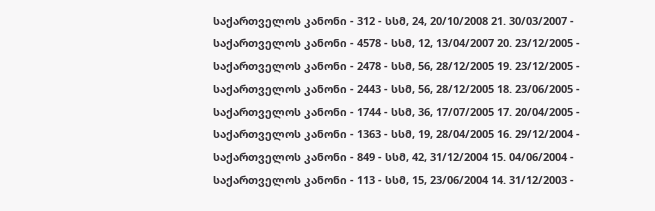საქართველოს კანონი - 312 - სსმ, 24, 20/10/2008 21. 30/03/2007 - საქართველოს კანონი - 4578 - სსმ, 12, 13/04/2007 20. 23/12/2005 - საქართველოს კანონი - 2478 - სსმ, 56, 28/12/2005 19. 23/12/2005 - საქართველოს კანონი - 2443 - სსმ, 56, 28/12/2005 18. 23/06/2005 - საქართველოს კანონი - 1744 - სსმ, 36, 17/07/2005 17. 20/04/2005 - საქართველოს კანონი - 1363 - სსმ, 19, 28/04/2005 16. 29/12/2004 - საქართველოს კანონი - 849 - სსმ, 42, 31/12/2004 15. 04/06/2004 - საქართველოს კანონი - 113 - სსმ, 15, 23/06/2004 14. 31/12/2003 -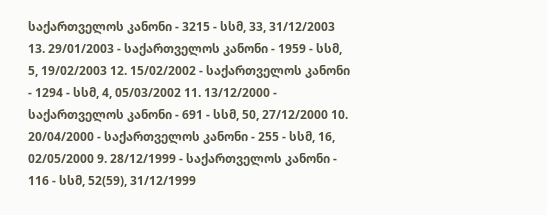საქართველოს კანონი - 3215 - სსმ, 33, 31/12/2003 13. 29/01/2003 - საქართველოს კანონი - 1959 - სსმ, 5, 19/02/2003 12. 15/02/2002 - საქართველოს კანონი - 1294 - სსმ, 4, 05/03/2002 11. 13/12/2000 - საქართველოს კანონი - 691 - სსმ, 50, 27/12/2000 10. 20/04/2000 - საქართველოს კანონი - 255 - სსმ, 16, 02/05/2000 9. 28/12/1999 - საქართველოს კანონი - 116 - სსმ, 52(59), 31/12/1999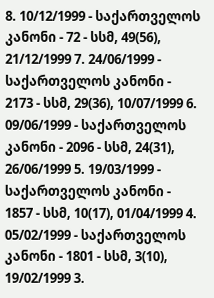8. 10/12/1999 - საქართველოს კანონი - 72 - სსმ, 49(56), 21/12/1999 7. 24/06/1999 - საქართველოს კანონი - 2173 - სსმ, 29(36), 10/07/1999 6. 09/06/1999 - საქართველოს კანონი - 2096 - სსმ, 24(31), 26/06/1999 5. 19/03/1999 - საქართველოს კანონი - 1857 - სსმ, 10(17), 01/04/1999 4. 05/02/1999 - საქართველოს კანონი - 1801 - სსმ, 3(10), 19/02/1999 3.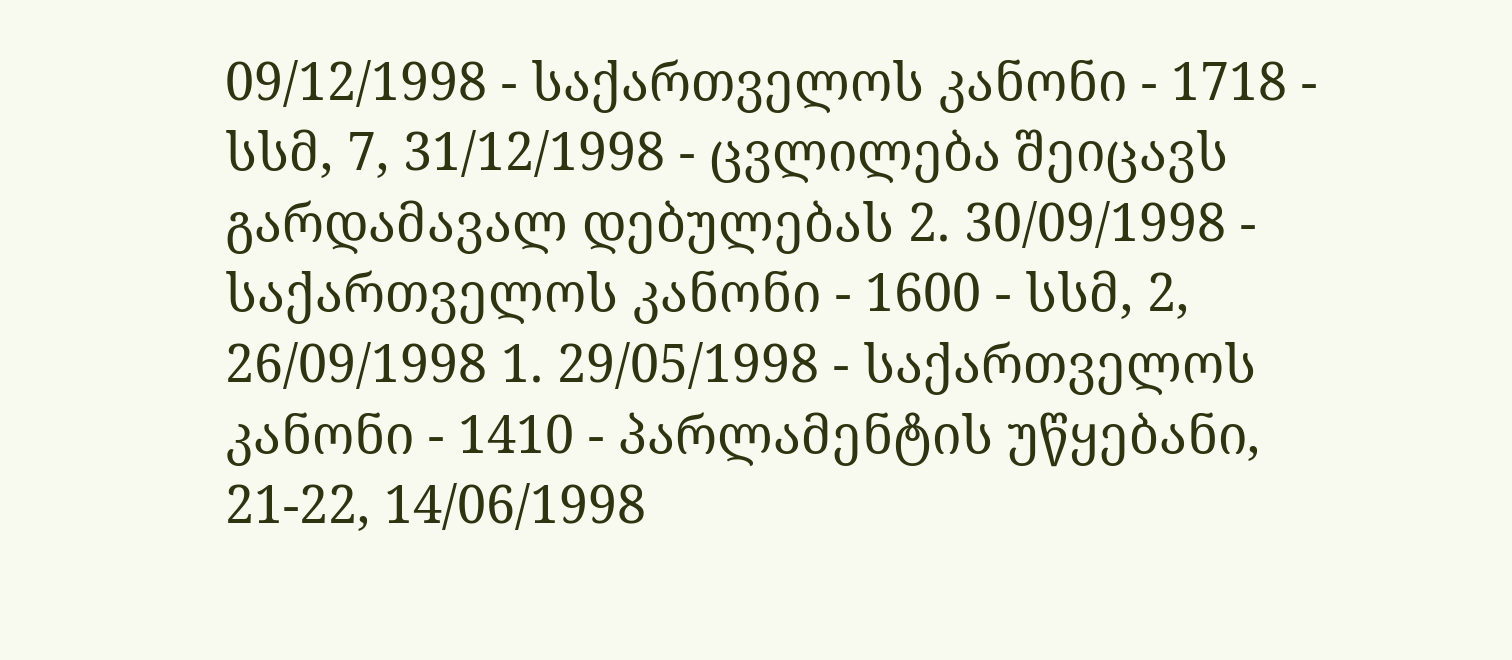09/12/1998 - საქართველოს კანონი - 1718 - სსმ, 7, 31/12/1998 - ცვლილება შეიცავს გარდამავალ დებულებას 2. 30/09/1998 - საქართველოს კანონი - 1600 - სსმ, 2, 26/09/1998 1. 29/05/1998 - საქართველოს კანონი - 1410 - პარლამენტის უწყებანი, 21-22, 14/06/1998